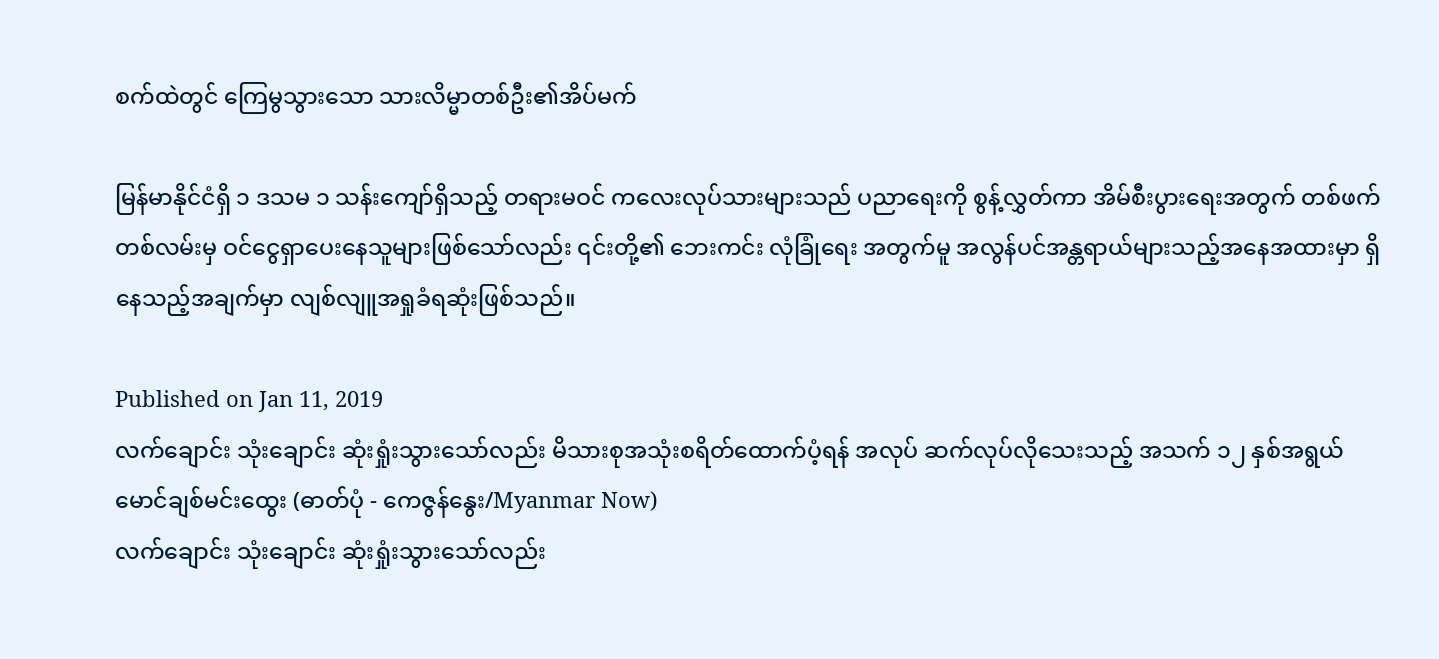စက်ထဲတွင် ကြေမွသွားသော သားလိမ္မာတစ်ဦး၏အိပ်မက်

မြန်မာနိုင်ငံရှိ ၁ ဒသမ ၁ သန်းကျော်ရှိသည့် တရားမဝင် ကလေးလုပ်သားများသည် ပညာရေးကို စွန့်လွှတ်ကာ အိမ်စီးပွားရေးအတွက် တစ်ဖက်တစ်လမ်းမှ ဝင်ငွေရှာပေးနေသူများဖြစ်သော်လည်း ၎င်းတို့၏ ဘေးကင်း လုံခြုံရေး အတွက်မူ အလွန်ပင်အန္တရာယ်များသည့်အနေအထားမှာ ရှိနေသည့်အချက်မှာ လျစ်လျူအရှုခံရဆုံးဖြစ်သည်။

Published on Jan 11, 2019
လက်ချောင်း သုံးချောင်း ဆုံးရှုံးသွားသော်လည်း မိသားစုအသုံးစရိတ်ထောက်ပံ့ရန် အလုပ် ဆက်လုပ်လိုသေးသည့် အသက် ၁၂ နှစ်အရွယ် မောင်ချစ်မင်းထွေး (ဓာတ်ပုံ - ကေဇွန်နွေး/Myanmar Now)
လက်ချောင်း သုံးချောင်း ဆုံးရှုံးသွားသော်လည်း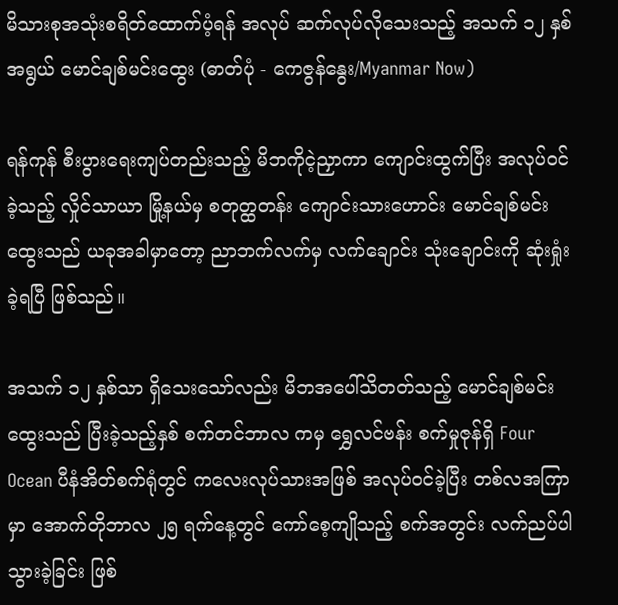မိသားစုအသုံးစရိတ်ထောက်ပံ့ရန် အလုပ် ဆက်လုပ်လိုသေးသည့် အသက် ၁၂ နှစ်အရွယ် မောင်ချစ်မင်းထွေး (ဓာတ်ပုံ - ကေဇွန်နွေး/Myanmar Now)

ရန်ကုန် စီးပွားရေးကျပ်တည်းသည့် မိဘကိုငဲ့ညှာကာ ကျောင်းထွက်ပြီး အလုပ်ဝင်ခဲ့သည့် လှိုင်သာယာ မြို့နယ်မှ စတုတ္ထတန်း ကျောင်းသားဟောင်း မောင်ချစ်မင်းထွေးသည် ယခုအခါမှာတော့ ညာဘက်လက်မှ လက်ချောင်း သုံးချောင်းကို ဆုံးရှုံးခဲ့ရပြီ ဖြစ်သည်။

အသက် ၁၂ နှစ်သာ ရှိသေးသော်လည်း မိဘအပေါ်သိတတ်သည့် မောင်ချစ်မင်းထွေးသည် ပြီးခဲ့သည့်နှစ် စက်တင်ဘာလ ကမှ ရွှေလင်ဗန်း စက်မှုဇုန်ရှိ Four Ocean ပီနံအိတ်စက်ရုံတွင် ကလေးလုပ်သားအဖြစ် အလုပ်ဝင်ခဲ့ပြီး တစ်လအကြာမှာ အောက်တိုဘာလ ၂၅ ရက်နေ့တွင် ကော်စေ့ကျိုသည့် စက်အတွင်း လက်ညပ်ပါသွားခဲ့ခြင်း ဖြစ်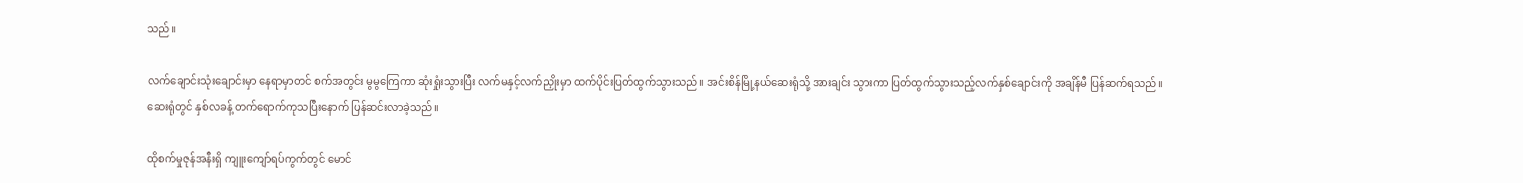သည်။

လက်ချောင်းသုံးချောင်းမှာ နေရာမှာတင် စက်အတွင်း မွမွကြေကာ ဆုံးရှုံးသွားပြီး လက်မနှင့်လက်ညှိုးမှာ ထက်ပိုင်းပြတ်ထွက်သွားသည်။ အင်းစိန်မြို့နယ်ဆေးရုံသို့ အားချင်း သွားကာ ပြတ်ထွက်သွားသည့်လက်နှစ်ချောင်းကို အချိန်မီ ပြန်ဆက်ရသည်။ ဆေးရုံတွင် နှစ်လခန့် တက်ရောက်ကုသပြီးနောက် ပြန်ဆင်းလာခဲ့သည်။

ထိုစက်မှုဇုန်အနီးရှိ ကျူးကျော်ရပ်ကွက်တွင် မောင်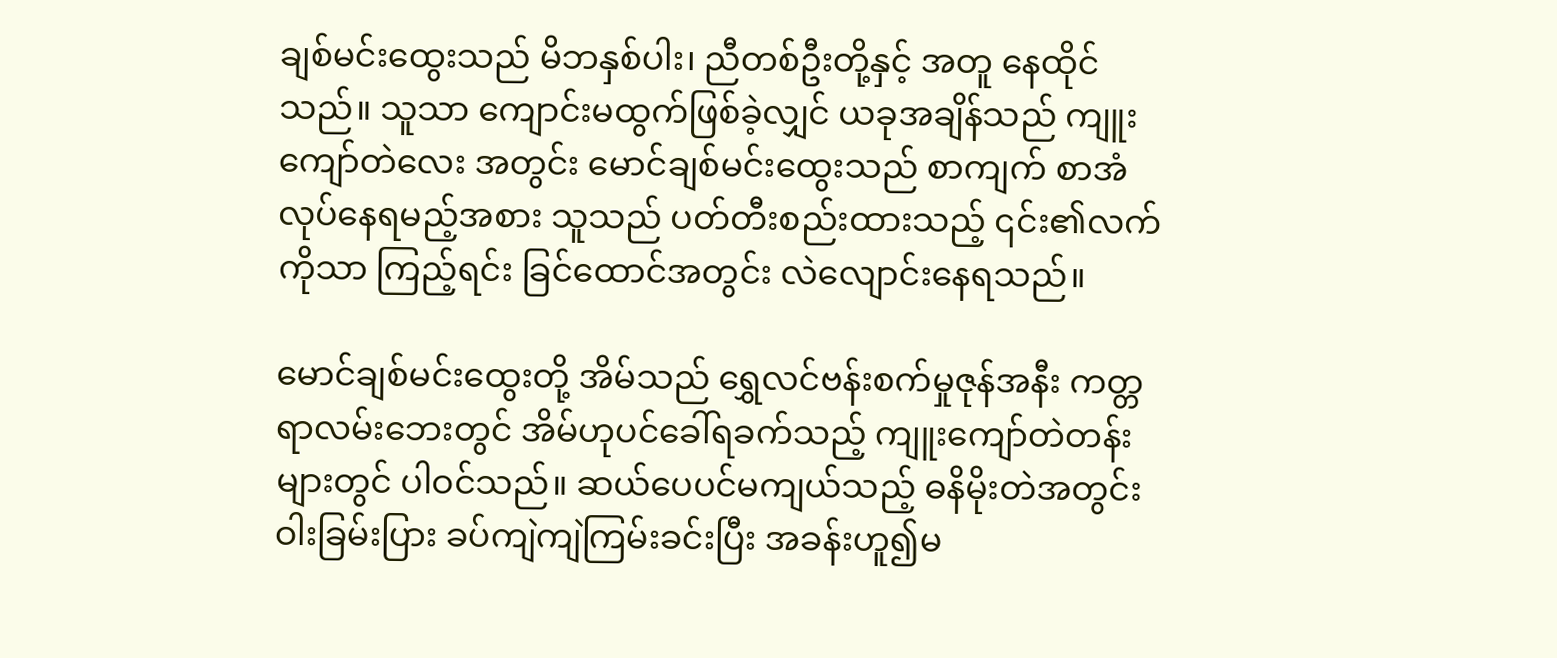ချစ်မင်းထွေးသည် မိဘနှစ်ပါး၊ ညီတစ်ဦးတို့နှင့် အတူ နေထိုင်သည်။ သူသာ ကျောင်းမထွက်ဖြစ်ခဲ့လျှင် ယခုအချိန်သည် ကျူးကျော်တဲလေး အတွင်း မောင်ချစ်မင်းထွေးသည် စာကျက် စာအံ လုပ်နေရမည့်အစား သူသည် ပတ်တီးစည်းထားသည့် ၎င်း၏လက်ကိုသာ ကြည့်ရင်း ခြင်ထောင်အတွင်း လဲလျောင်းနေရသည်။

မောင်ချစ်မင်းထွေးတို့ အိမ်သည် ရွှေလင်ဗန်းစက်မှုဇုန်အနီး ကတ္တရာလမ်းဘေးတွင် အိမ်ဟုပင်ခေါ်ရခက်သည့် ကျူးကျော်တဲတန်းများတွင် ပါဝင်သည်။ ဆယ်ပေပင်မကျယ်သည့် ဓနိမိုးတဲအတွင်း ဝါးခြမ်းပြား ခပ်ကျဲကျဲကြမ်းခင်းပြီး အခန်းဟူ၍မ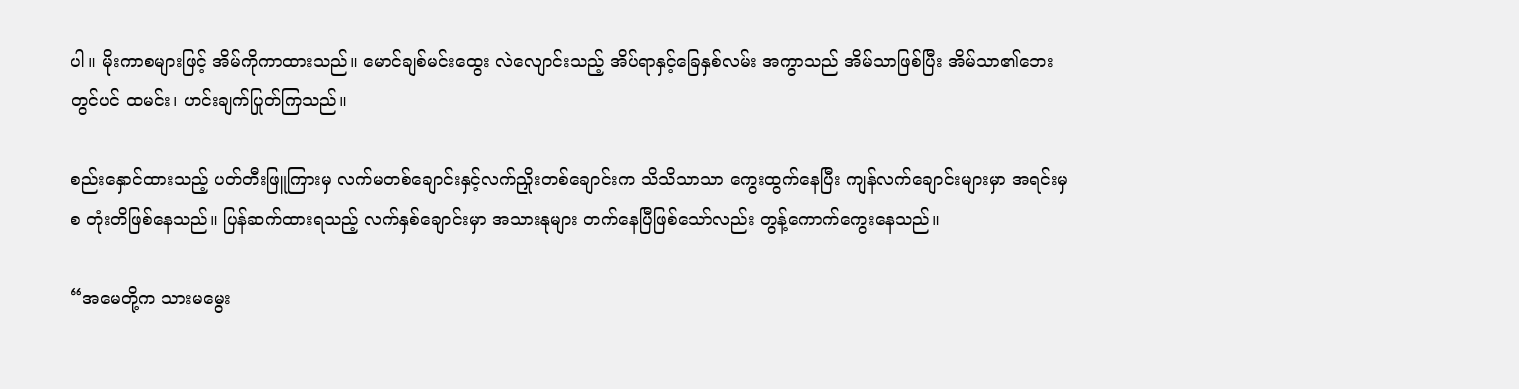ပါ။ မိုးကာစများဖြင့် အိမ်ကိုကာထားသည်။ မောင်ချစ်မင်းထွေး လဲလျောင်းသည့် အိပ်ရာနှင့်ခြေနှစ်လမ်း အကွာသည် အိမ်သာဖြစ်ပြီး အိမ်သာ၏ဘေးတွင်ပင် ထမင်း၊ ဟင်းချက်ပြုတ်ကြသည်။

စည်းနှောင်ထားသည့် ပတ်တီးဖြူကြားမှ လက်မတစ်ချောင်းနှင့်လက်ညှိုးတစ်ချောင်းက သိသိသာသာ ကွေးထွက်နေပြီး ကျန်လက်ချောင်းများမှာ အရင်းမှစ တုံးတိဖြစ်နေသည်။ ပြန်ဆက်ထားရသည့် လက်နှစ်ချောင်းမှာ အသားနုများ တက်နေပြီဖြစ်သော်လည်း တွန့်ကောက်ကွေးနေသည်။

“အမေတို့က သားမမွေး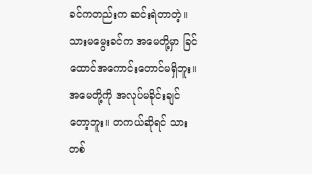ခင်ကတည်းက ဆင်းရဲတာတဲ့။ သားမမွေးခင်က အမေတို့မှာ ခြင်ထောင်အကောင်းတောင်မရှိဘူး။ အမေတို့ကို အလုပ်မခိုင်းချင်တော့ဘူး။ တကယ်ဆိုရင် သားတစ်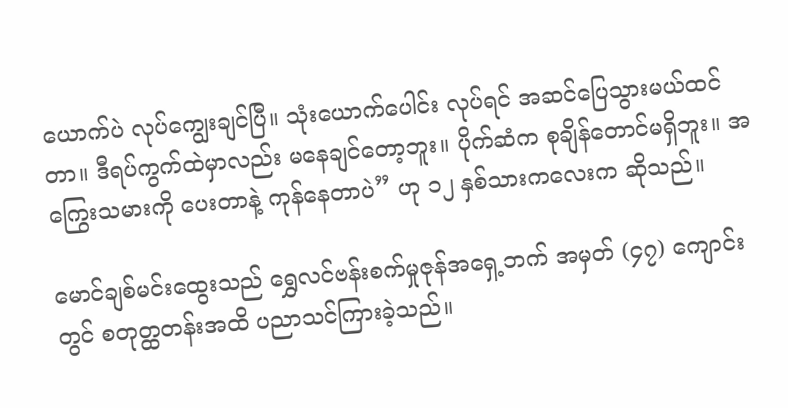ယောက်ပဲ လုပ်ကျွေးချင်ပြီ။ သုံးယောက်ပေါင်း လုပ်ရင် အဆင်ပြေသွားမယ်ထင်တာ။ ဒီရပ်ကွက်ထဲမှာလည်း မနေချင်တော့ဘူး။ ပိုက်ဆံက စုချိန်တောင်မရှိဘူး။ အကြွေးသမားကို ပေးတာနဲ့ ကုန်နေတာပဲ” ဟု ၁၂ နှစ်သားကလေးက ဆိုသည်။

မောင်ချစ်မင်းထွေးသည် ရွှေလင်ဗန်းစက်မှုဇုန်အရှေ့ဘက် အမှတ် (၄၇) ကျောင်းတွင် စတုတ္ထတန်းအထိ ပညာသင်ကြားခဲ့သည်။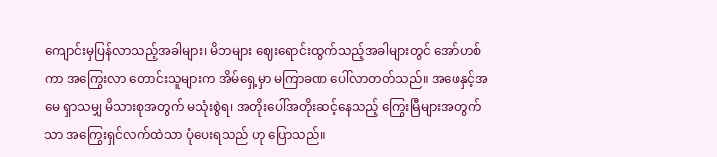ကျောင်းမှပြန်လာသည့်အခါများ၊ မိဘများ ဈေးရောင်းထွက်သည့်အခါများတွင် အော်ဟစ်ကာ အကြွေးလာ တောင်းသူများက အိမ်ရှေ့မှာ မကြာခဏ ပေါ်လာတတ်သည်။ အဖေနှင့်အမေ ရှာသမျှ မိသားစုအတွက် မသုံးစွဲရ၊ အတိုးပေါ်အတိုးဆင့်နေသည့် ကြွေးမြီများအတွက်သာ အကြွေးရှင်လက်ထဲသာ ပုံပေးရသည် ဟု ပြောသည်။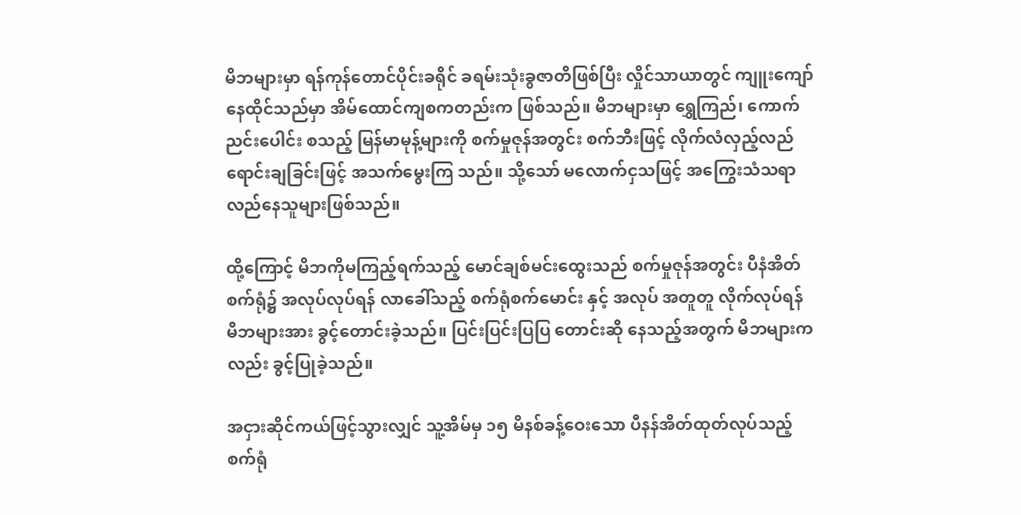မိဘများမှာ ရန်ကုန်တောင်ပိုင်းခရိုင် ခရမ်းသုံးခွဇာတိဖြစ်ပြီး လှိုင်သာယာတွင် ကျူးကျော်နေထိုင်သည်မှာ အိမ်ထောင်ကျစကတည်းက ဖြစ်သည်။ မိဘများမှာ ရွှေကြည်၊ ကောက်ညင်းပေါင်း စသည့် မြန်မာမုန့်များကို စက်မှုဇုန်အတွင်း စက်ဘီးဖြင့် လိုက်လံလှည့်လည် ရောင်းချခြင်းဖြင့် အသက်မွေးကြ သည်။ သို့သော် မလောက်ငှသဖြင့် အကြွေးသံသရာလည်နေသူများဖြစ်သည်။

ထို့ကြောင့် မိဘကိုမကြည့်ရက်သည့် မောင်ချစ်မင်းထွေးသည် စက်မှုဇုန်အတွင်း ပီနံအိတ်စက်ရုံ၌ အလုပ်လုပ်ရန် လာခေါ်သည့် စက်ရုံစက်မောင်း နှင့် အလုပ် အတူတူ လိုက်လုပ်ရန် မိဘများအား ခွင့်တောင်းခဲ့သည်။ ပြင်းပြင်းပြပြ တောင်းဆို နေသည့်အတွက် မိဘများကလည်း ခွင့်ပြုခဲ့သည်။

အငှားဆိုင်ကယ်ဖြင့်သွားလျှင် သူ့အိမ်မှ ၁၅ မိနစ်ခန့်ဝေးသော ပီနန်အိတ်ထုတ်လုပ်သည့်စက်ရုံ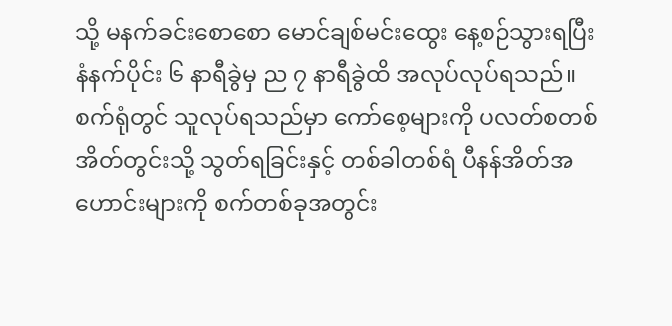သို့ မနက်ခင်းစောစော မောင်ချစ်မင်းထွေး နေ့စဉ်သွားရပြီး နံနက်ပိုင်း ၆ နာရီခွဲမှ ည ၇ နာရီခွဲထိ အလုပ်လုပ်ရသည်။ စက်ရုံတွင် သူလုပ်ရသည်မှာ ကော်စေ့များကို ပလတ်စတစ်အိတ်တွင်းသို့ သွတ်ရခြင်းနှင့် တစ်ခါတစ်ရံ ပီနန်အိတ်အဟောင်းများကို စက်တစ်ခုအတွင်း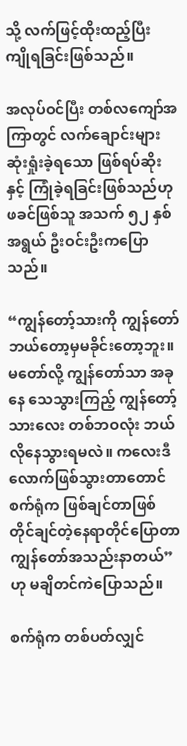သို့ လက်ဖြင့်ထိုးထည့်ပြီး ကျိုရခြင်းဖြစ်သည်။

အလုပ်ဝင်ပြီး တစ်လကျော်အကြာတွင် လက်ချောင်းများဆုံးရှုံးခဲ့ရသော ဖြစ်ရပ်ဆိုးနှင့် ကြုံခဲ့ရခြင်းဖြစ်သည်ဟု ဖခင်ဖြစ်သူ အသက် ၅၂ နှစ်အရွယ် ဦးဝင်းဦးကပြောသည်။

“ကျွန်တော့်သားကို ကျွန်တော် ဘယ်တော့မှမခိုင်းတော့ဘူး။ မတော်လို့ ကျွန်တော်သာ အခုနေ သေသွားကြည့် ကျွန်တော့် သားလေး တစ်ဘဝလုံး ဘယ်လိုနေသွားရမလဲ။ ကလေးဒီလောက်ဖြစ်သွားတာတောင် စက်ရုံက ဖြစ်ချင်တာဖြစ် တိုင်ချင်တဲ့နေရာတိုင်ပြောတာ ကျွန်တော်အသည်းနာတယ်” ဟု မချိတင်ကဲပြောသည်။

စက်ရုံက တစ်ပတ်လျှင်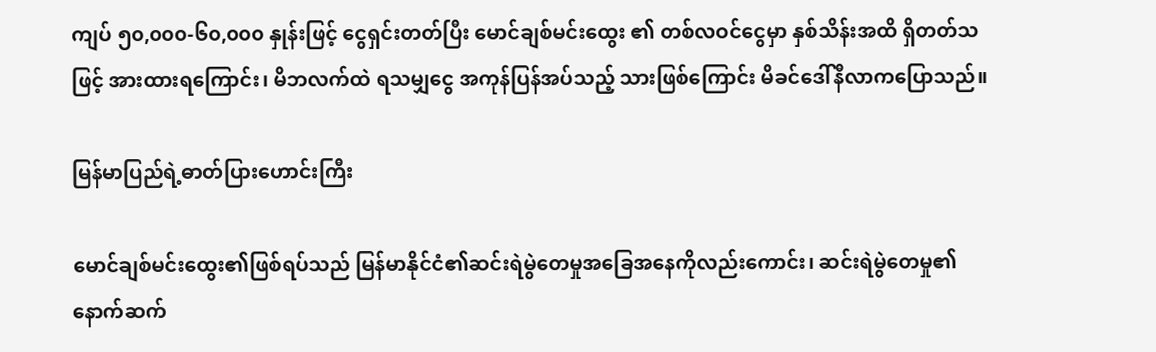ကျပ် ၅၀,၀၀၀-၆၀,၀၀၀ နှုန်းဖြင့် ငွေရှင်းတတ်ပြီး မောင်ချစ်မင်းထွေး ၏ တစ်လဝင်ငွေမှာ နှစ်သိန်းအထိ ရှိတတ်သဖြင့် အားထားရကြောင်း၊ မိဘလက်ထဲ ရသမျှငွေ အကုန်ပြန်အပ်သည့် သားဖြစ်ကြောင်း မိခင်ဒေါ်နီလာကပြောသည်။

မြန်မာပြည်ရဲ့ဓာတ်ပြားဟောင်းကြီး

မောင်ချစ်မင်းထွေး၏ဖြစ်ရပ်သည် မြန်မာနိုင်ငံ၏ဆင်းရဲမွဲတေမှုအခြေအနေကိုလည်းကောင်း၊ ဆင်းရဲမွဲတေမှု၏ နောက်ဆက်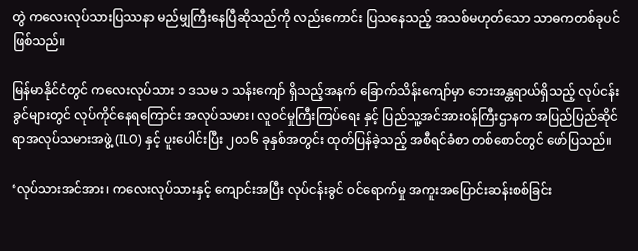တွဲ ကလေးလုပ်သားပြဿနာ မည်မျှကြီးနေပြီဆိုသည်ကို လည်းကောင်း ပြသနေသည့် အသစ်မဟုတ်သော သာဓကတစ်ခုပင် ဖြစ်သည်။

မြန်မာနိုင်ငံတွင် ကလေးလုပ်သား ၁ ဒသမ ၁ သန်းကျော် ရှိသည့်အနက် ခြောက်သိန်းကျော်မှာ ဘေးအန္တရာယ်ရှိသည့် လုပ်ငန်းခွင်များတွင် လုပ်ကိုင်နေရကြောင်း အလုပ်သမား၊ လူဝင်မှုကြီးကြပ်ရေး နှင့် ပြည်သူ့အင်အားဝန်ကြီးဌာနက အပြည်ပြည်ဆိုင်ရာအလုပ်သမားအဖွဲ့ (ILO) နှင့် ပူးပေါင်းပြီး ၂၀၁၆ ခုနှစ်အတွင်း ထုတ်ပြန်ခဲ့သည့် အစီရင်ခံစာ တစ်စောင်တွင် ဖော်ပြသည်။

‘လုပ်သားအင်အား၊ ကလေးလုပ်သားနှင့် ကျောင်းအပြီး လုပ်ငန်းခွင် ဝင်ရောက်မှု အကူးအပြောင်းဆန်းစစ်ခြင်း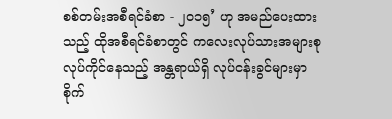စစ်တမ်းအစီရင်ခံစာ - ၂၀၁၅’ ဟု အမည်ပေးထားသည့် ထိုအစီရင်ခံစာတွင် ကလေးလုပ်သားအများစု လုပ်ကိုင်နေသည့် အန္တရာယ်ရှိ လုပ်ငန်းခွင်များမှာ စိုက်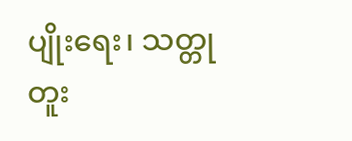ပျိုးရေး၊ သတ္တုတူး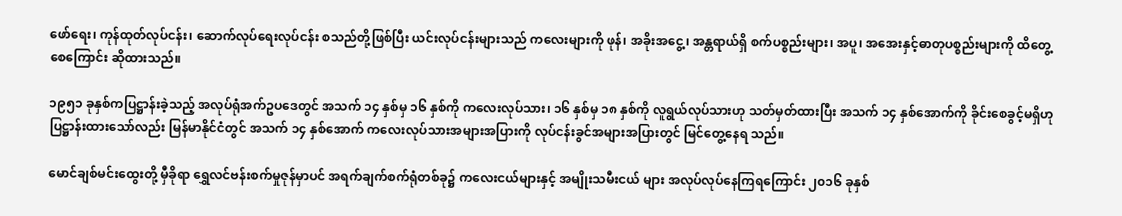ဖော်ရေး၊ ကုန်ထုတ်လုပ်ငန်း၊ ဆောက်လုပ်ရေးလုပ်ငန်း စသည်တို့ဖြစ်ပြီး ယင်းလုပ်ငန်းများသည် ကလေးများကို ဖုန်၊ အခိုးအငွေ့၊ အန္တရာယ်ရှိ စက်ပစ္စည်းများ၊ အပူ၊ အအေးနှင့်ဓာတုပစ္စည်းများကို ထိတွေ့စေကြောင်း ဆိုထားသည်။

၁၉၅၁ ခုနှစ်ကပြဋ္ဌာန်းခဲ့သည့် အလုပ်ရုံအက်ဥပဒေတွင် အသက် ၁၄ နှစ်မှ ၁၆ နှစ်ကို ကလေးလုပ်သား၊ ၁၆ နှစ်မှ ၁၈ နှစ်ကို လူရွယ်လုပ်သားဟု သတ်မှတ်ထားပြီး အသက် ၁၄ နှစ်အောက်ကို ခိုင်းစေခွင့်မရှိဟု ပြဋ္ဌာန်းထားသော်လည်း မြန်မာနိုင်ငံတွင် အသက် ၁၄ နှစ်အောက် ကလေးလုပ်သားအများအပြားကို လုပ်ငန်းခွင်အများအပြားတွင် မြင်တွေ့နေရ သည်။

မောင်ချစ်မင်းထွေးတို့ မှီခိုရာ ရွှေလင်ဗန်းစက်မှုဇုန်မှာပင် အရက်ချက်စက်ရုံတစ်ခု၌ ကလေးငယ်များနှင့် အမျိုးသမီးငယ် များ အလုပ်လုပ်နေကြရကြောင်း ၂၀၁၆ ခုနှစ်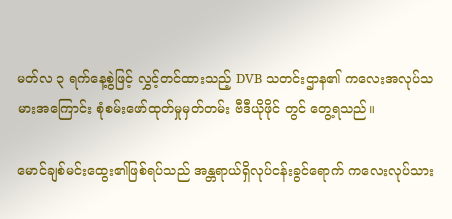မတ်လ ၃ ရက်နေ့စွဲဖြင့် လွှင့်တင်ထားသည့် DVB သတင်းဌာန၏ ကလေးအလုပ်သမားအကြောင်း စုံစမ်းဖော်ထုတ်မှုမှတ်တမ်း ဗီဒီယိုဖိုင် တွင် တွေ့ရသည်။

မောင်ချစ်မင်းထွေး၏ဖြစ်ရပ်သည် အန္တရာယ်ရှိလုပ်ငန်းခွင်ရောက် ကလေးလုပ်သား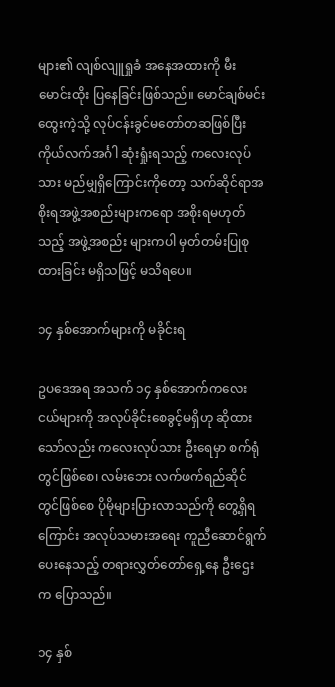များ၏ လျစ်လျူရှုခံ အနေအထားကို မီးမောင်းထိုး ပြနေခြင်းဖြစ်သည်။ မောင်ချစ်မင်းထွေးကဲ့သို့ လုပ်ငန်းခွင်မတော်တဆဖြစ်ပြီး ကိုယ်လက်အင်္ဂါ ဆုံးရှုံးရသည့် ကလေးလုပ်သား မည်မျှရှိကြောင်းကိုတော့ သက်ဆိုင်ရာအစိုးရအဖွဲ့အစည်းများကရော အစိုးရမဟုတ်သည့် အဖွဲ့အစည်း များကပါ မှတ်တမ်းပြုစုထားခြင်း မရှိသဖြင့် မသိရပေ။

၁၄ နှစ်အောက်များကို မခိုင်းရ

ဥပဒေအရ အသက် ၁၄ နှစ်အောက်ကလေးငယ်များကို အလုပ်ခိုင်းစေခွင့်မရှိဟု ဆိုထားသော်လည်း ကလေးလုပ်သား ဦးရေမှာ စက်ရုံတွင်ဖြစ်စေ၊ လမ်းဘေး လက်ဖက်ရည်ဆိုင်တွင်ဖြစ်စေ ပိုမိုများပြားလာသည်ကို တွေ့ရှိရကြောင်း အလုပ်သမားအရေး ကူညီဆောင်ရွက်ပေးနေသည့် တရားလွှတ်တော်ရှေ့နေ ဦးဌေးက ပြောသည်။

၁၄ နှစ်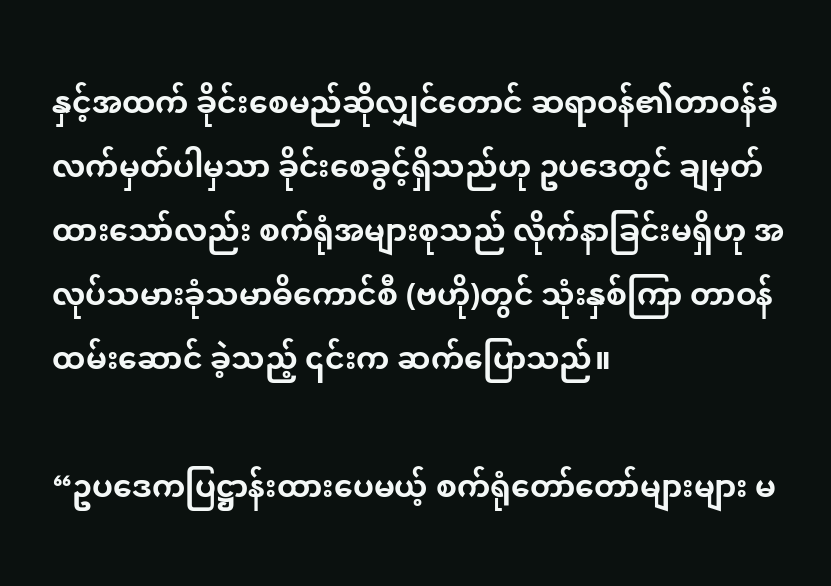နှင့်အထက် ခိုင်းစေမည်ဆိုလျှင်တောင် ဆရာဝန်၏တာဝန်ခံလက်မှတ်ပါမှသာ ခိုင်းစေခွင့်ရှိသည်ဟု ဥပဒေတွင် ချမှတ်ထားသော်လည်း စက်ရုံအများစုသည် လိုက်နာခြင်းမရှိဟု အလုပ်သမားခုံသမာဓိကောင်စီ (ဗဟို)တွင် သုံးနှစ်ကြာ တာဝန်ထမ်းဆောင် ခဲ့သည့် ၎င်းက ဆက်ပြောသည်။

“ဥပဒေကပြဋ္ဌာန်းထားပေမယ့် စက်ရုံတော်တော်များများ မ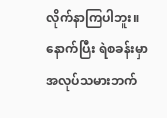လိုက်နာကြပါဘူး။ နောက်ပြီး ရဲစခန်းမှာ အလုပ်သမားဘက်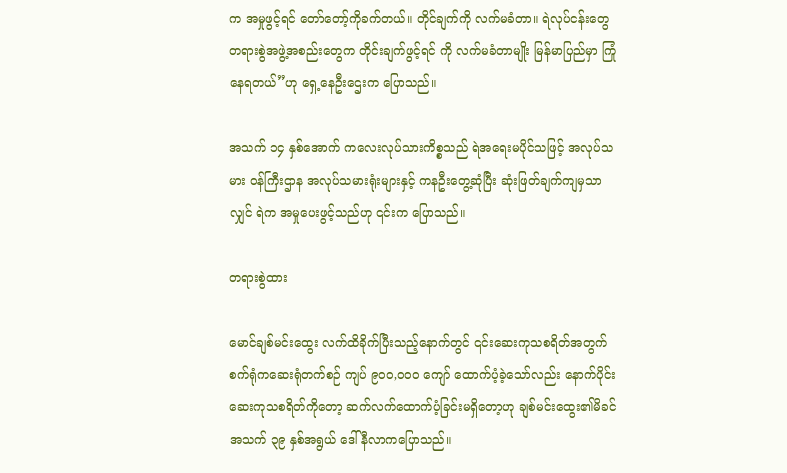က အမှုဖွင့်ရင် တော်တော့်ကိုခက်တယ်။ တိုင်ချက်ကို လက်မခံတာ။ ရဲလုပ်ငန်းတွေ တရားစွဲအဖွဲ့အစည်းတွေက တိုင်းချက်ဖွင့်ရင် ကို လက်မခံတာမျိုး မြန်မာပြည်မှာ ကြုံနေရတယ်”ဟု ရှေ့နေဦးဌေးက ပြောသည်။

အသက် ၁၄ နှစ်အောက် ကလေးလုပ်သားကိစ္စသည် ရဲအရေးမပိုင်သဖြင့် အလုပ်သမား ဝန်ကြီးဌာန အလုပ်သမားရုံးများနှင့် ကနဦးတွေ့ဆုံပြီး ဆုံးဖြတ်ချက်ကျမှသာလျှင် ရဲက အမှုပေးဖွင့်သည်ဟု ၎င်းက ပြောသည်။

တရားစွဲထား

မောင်ချစ်မင်းထွေး လက်ထိခိုက်ပြီးသည့်နောက်တွင် ၎င်းဆေးကုသစရိတ်အတွက် စက်ရုံကဆေးရုံတက်စဉ် ကျပ် ၉၀၀,၀၀၀ ကျော် ထောက်ပံ့ခဲ့သော်လည်း နောက်ပိုင်း ဆေးကုသစရိတ်ကိုတော့ ဆက်လက်ထောက်ပံ့ခြင်းမရှိတော့ဟု ချစ်မင်းထွေး၏မိခင် အသက် ၃၉ နှစ်အရွယ် ဒေါ်နီလာကပြောသည်။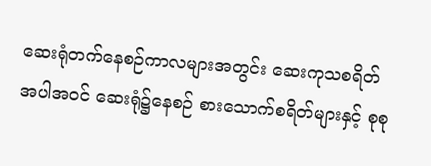ဆေးရုံတက်နေစဉ်ကာလများအတွင်း ဆေးကုသစရိတ်အပါအဝင် ဆေးရုံ၌နေစဉ် စားသောက်စရိတ်များနှင့် စုစု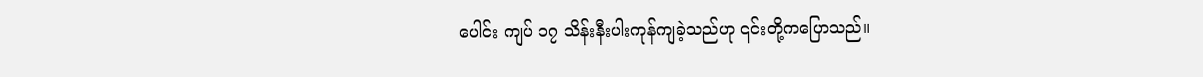ပေါင်း ကျပ် ၁၇ သိန်းနီးပါးကုန်ကျခဲ့သည်ဟု ၎င်းတို့ကပြောသည်။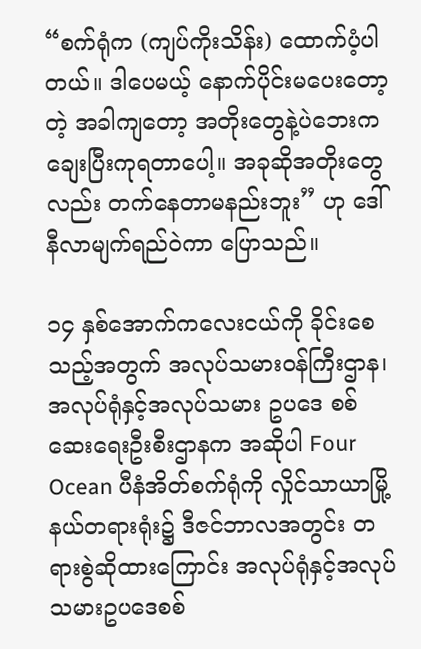“စက်ရုံက (ကျပ်ကိုးသိန်း) ထောက်ပံ့ပါတယ်။ ဒါပေမယ့် နောက်ပိုင်းမပေးတော့တဲ့ အခါကျတော့ အတိုးတွေနဲ့ပဲဘေးက ချေးပြီးကုရတာပေါ့။ အခုဆိုအတိုးတွေလည်း တက်နေတာမနည်းဘူး” ဟု ဒေါ်နီလာမျက်ရည်ဝဲကာ ပြောသည်။

၁၄ နှစ်အောက်ကလေးငယ်ကို ခိုင်းစေသည့်အတွက် အလုပ်သမားဝန်ကြီးဌာန၊ အလုပ်ရုံနှင့်အလုပ်သမား ဥပဒေ စစ်ဆေးရေးဦးစီးဌာနက အဆိုပါ Four Ocean ပီနံအိတ်စက်ရုံကို လှိုင်သာယာမြို့နယ်တရားရုံး၌ ဒီဇင်ဘာလအတွင်း တရားစွဲဆိုထားကြောင်း အလုပ်ရုံနှင့်အလုပ်သမားဥပဒေစစ်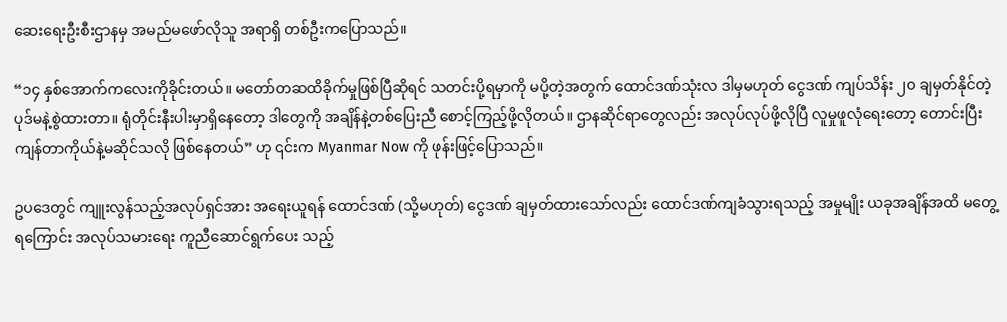ဆေးရေးဦးစီးဌာနမှ အမည်မဖော်လိုသူ အရာရှိ တစ်ဦးကပြောသည်။

“၁၄ နှစ်အောက်ကလေးကိုခိုင်းတယ်။ မတော်တဆထိခိုက်မှုဖြစ်ပြီဆိုရင် သတင်းပို့ရမှာကို မပို့တဲ့အတွက် ထောင်ဒဏ်သုံးလ ဒါမှမဟုတ် ငွေဒဏ် ကျပ်သိန်း ၂၀ ချမှတ်နိုင်တဲ့ ပုဒ်မနဲ့စွဲထားတာ။ ရုံတိုင်းနီးပါးမှာရှိနေတော့ ဒါတွေကို အချိန်နဲ့တစ်ပြေးညီ စောင့်ကြည့်ဖို့လိုတယ်။ ဌာနဆိုင်ရာတွေလည်း အလုပ်လုပ်ဖို့လိုပြီ လူမှုဖူလုံရေးတော့ တောင်းပြီး ကျန်တာကိုယ်နဲ့မဆိုင်သလို ဖြစ်နေတယ်” ဟု ၎င်းက Myanmar Now ကို ဖုန်းဖြင့်ပြောသည်။

ဥပဒေတွင် ကျူးလွန်သည့်အလုပ်ရှင်အား အရေးယူရန် ထောင်ဒဏ် (သို့မဟုတ်) ငွေဒဏ် ချမှတ်ထားသော်လည်း ထောင်ဒဏ်ကျခံသွားရသည့် အမှုမျိုး ယခုအချိန်အထိ မတွေ့ရကြောင်း အလုပ်သမားရေး ကူညီဆောင်ရွက်ပေး သည့်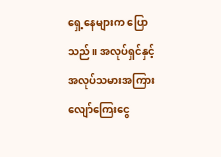ရှေ့နေများက ပြောသည်။ အလုပ်ရှင်နှင့်အလုပ်သမားအကြား လျော်ကြေးငွေ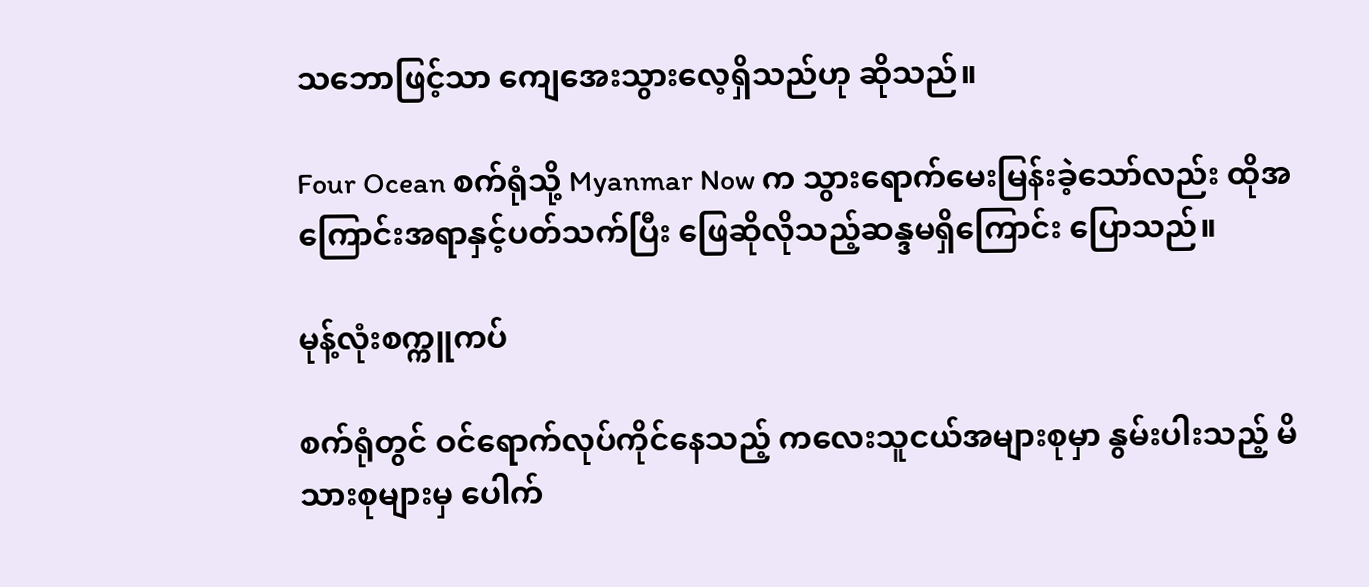သဘောဖြင့်သာ ကျေအေးသွားလေ့ရှိသည်ဟု ဆိုသည်။

Four Ocean စက်ရုံသို့ Myanmar Now က သွားရောက်မေးမြန်းခဲ့သော်လည်း ထိုအကြောင်းအရာနှင့်ပတ်သက်ပြီး ဖြေဆိုလိုသည့်ဆန္ဒမရှိကြောင်း ပြောသည်။

မုန့်လုံးစက္ကူကပ်

စက်ရုံတွင် ဝင်ရောက်လုပ်ကိုင်နေသည့် ကလေးသူငယ်အများစုမှာ နွမ်းပါးသည့် မိသားစုများမှ ပေါက်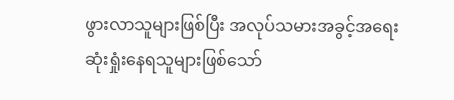ဖွားလာသူများဖြစ်ပြီး အလုပ်သမားအခွင့်အရေး ဆုံးရှုံးနေရသူများဖြစ်သော်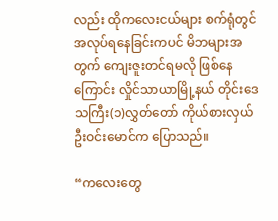လည်း ထိုကလေးငယ်များ စက်ရုံတွင် အလုပ်ရနေခြင်းကပင် မိဘများအတွက် ကျေးဇူးတင်ရမလို ဖြစ်နေကြောင်း လှိုင်သာယာမြို့နယ် တိုင်းဒေသကြီး(၁)လွှတ်တော် ကိုယ်စားလှယ် ဦးဝင်းမောင်က ပြောသည်။

“ကလေးတွေ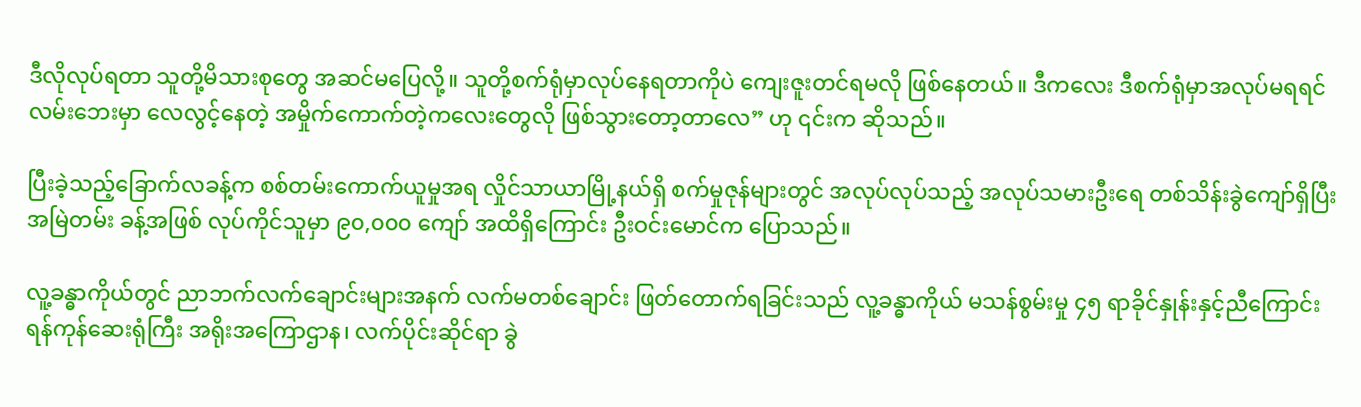ဒီလိုလုပ်ရတာ သူတို့မိသားစုတွေ အဆင်မပြေလို့။ သူတို့စက်ရုံမှာလုပ်နေရတာကိုပဲ ကျေးဇူးတင်ရမလို ဖြစ်နေတယ်။ ဒီကလေး ဒီစက်ရုံမှာအလုပ်မရရင် လမ်းဘေးမှာ လေလွင့်နေတဲ့ အမှိုက်ကောက်တဲ့ကလေးတွေလို ဖြစ်သွားတော့တာလေ” ဟု ၎င်းက ဆိုသည်။

ပြီးခဲ့သည့်ခြောက်လခန့်က စစ်တမ်းကောက်ယူမှုအရ လှိုင်သာယာမြို့နယ်ရှိ စက်မှုဇုန်များတွင် အလုပ်လုပ်သည့် အလုပ်သမားဦးရေ တစ်သိန်းခွဲကျော်ရှိပြီး အမြဲတမ်း ခန့်အဖြစ် လုပ်ကိုင်သူမှာ ၉၀,၀၀၀ ကျော် အထိရှိကြောင်း ဦးဝင်းမောင်က ပြောသည်။

လူ့ခန္ဓာကိုယ်တွင် ညာဘက်လက်ချောင်းများအနက် လက်မတစ်ချောင်း ဖြတ်တောက်ရခြင်းသည် လူ့ခန္ဓာကိုယ် မသန်စွမ်းမှု ၄၅ ရာခိုင်နှုန်းနှင့်ညီကြောင်း ရန်ကုန်ဆေးရုံကြီး အရိုးအကြောဌာန၊ လက်ပိုင်းဆိုင်ရာ ခွဲ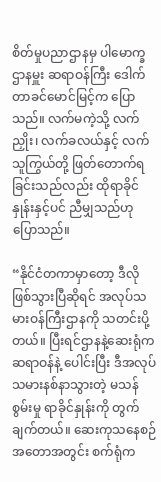စိတ်မှုပညာဌာနမှ ပါမောက္ခဌာနမှူး ဆရာဝန်ကြီး ဒေါက်တာခင်မောင်မြင့်က ပြောသည်။ လက်မကဲ့သို့ လက်ညှိုး၊ လက်ခလယ်နှင့် လက်သူကြွယ်တို့ ဖြတ်တောက်ရခြင်းသည်လည်း ထိုရာခိုင်နှုန်းနှင့်ပင် ညီမျှသည်ဟု ပြောသည်။

“နိုင်ငံတကာမှာတော့ ဒီလိုဖြစ်သွားပြီဆိုရင် အလုပ်သမားဝန်ကြီးဌာနကို သတင်းပို့တယ်။ ပြီးရင်ဌာနနဲ့ဆေးရုံက ဆရာဝန်နဲ့ ပေါင်းပြီး ဒီအလုပ်သမားနစ်နာသွားတဲ့ မသန်စွမ်းမှု ရာခိုင်နှုန်းကို တွက်ချက်တယ်။ ဆေးကုသနေစဉ် အတောအတွင်း စက်ရုံက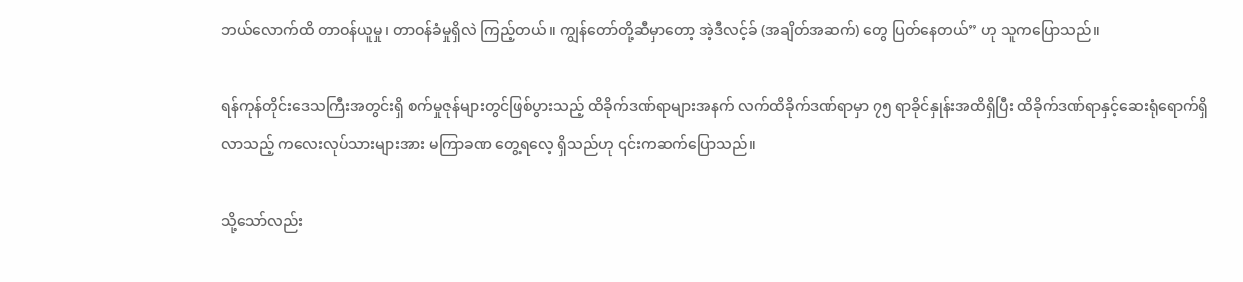ဘယ်လောက်ထိ တာဝန်ယူမှု၊ တာဝန်ခံမှုရှိလဲ ကြည့်တယ်။ ကျွန်တော်တို့ဆီမှာတော့ အဲ့ဒီလင့်ခ် (အချိတ်အဆက်) တွေ ပြတ်နေတယ်” ဟု သူကပြောသည်။

ရန်ကုန်တိုင်းဒေသကြီးအတွင်းရှိ စက်မှုဇုန်များတွင်ဖြစ်ပွားသည့် ထိခိုက်ဒဏ်ရာများအနက် လက်ထိခိုက်ဒဏ်ရာမှာ ၇၅ ရာခိုင်နှုန်းအထိရှိပြီး ထိခိုက်ဒဏ်ရာနှင့်ဆေးရုံရောက်ရှိလာသည့် ကလေးလုပ်သားများအား မကြာခဏ တွေ့ရလေ့ ရှိသည်ဟု ၎င်းကဆက်ပြောသည်။

သို့သော်လည်း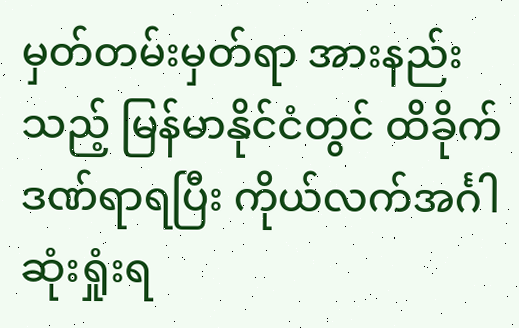မှတ်တမ်းမှတ်ရာ အားနည်းသည့် မြန်မာနိုင်ငံတွင် ထိခိုက်ဒဏ်ရာရပြီး ကိုယ်လက်အင်္ဂါဆုံးရှုံးရ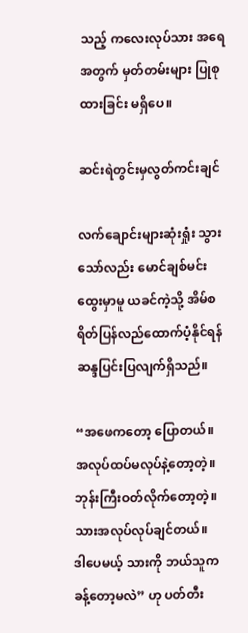သည့် ကလေးလုပ်သား အရေအတွက် မှတ်တမ်းများ ပြုစုထားခြင်း မရှိပေ။

ဆင်းရဲတွင်းမှလွတ်ကင်းချင်

လက်ချောင်းများဆုံးရှုံး သွားသော်လည်း မောင်ချစ်မင်းထွေးမှာမူ ယခင်ကဲ့သို့ အိမ်စရိတ်ပြန်လည်ထောက်ပံ့နိုင်ရန် ဆန္ဒပြင်းပြလျက်ရှိသည်။

“အဖေကတော့ ပြောတယ်။ အလုပ်ထပ်မလုပ်နဲ့တော့တဲ့။ ဘုန်းကြီးဝတ်လိုက်တော့တဲ့။ သားအလုပ်လုပ်ချင်တယ်။ ဒါပေမယ့် သားကို ဘယ်သူကခန့်တော့မလဲ” ဟု ပတ်တီး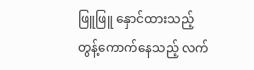ဖြူဖြူ နှောင်ထားသည့် တွန့်ကောက်နေသည့် လက်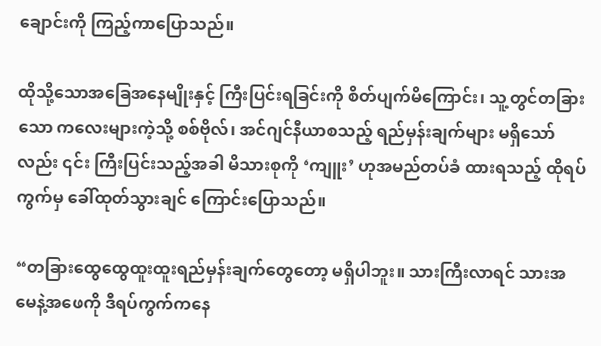ချောင်းကို ကြည့်ကာပြောသည်။

ထိုသို့သောအခြေအနေမျိုးနှင့် ကြီးပြင်းရခြင်းကို စိတ်ပျက်မိကြောင်း၊ သူ့တွင်တခြားသော ကလေးများကဲ့သို့ စစ်ဗိုလ်၊ အင်ဂျင်နီယာစသည့် ရည်မှန်းချက်များ မရှိသော်လည်း ၎င်း ကြီးပြင်းသည့်အခါ မိသားစုကို ‘ကျူး’ ဟုအမည်တပ်ခံ ထားရသည့် ထိုရပ်ကွက်မှ ခေါ်ထုတ်သွားချင် ကြောင်းပြောသည်။

“တခြားထွေထွေထူးထူးရည်မှန်းချက်တွေတော့ မရှိပါဘူး။ သားကြီးလာရင် သားအမေနဲ့အဖေကို ဒီရပ်ကွက်ကနေ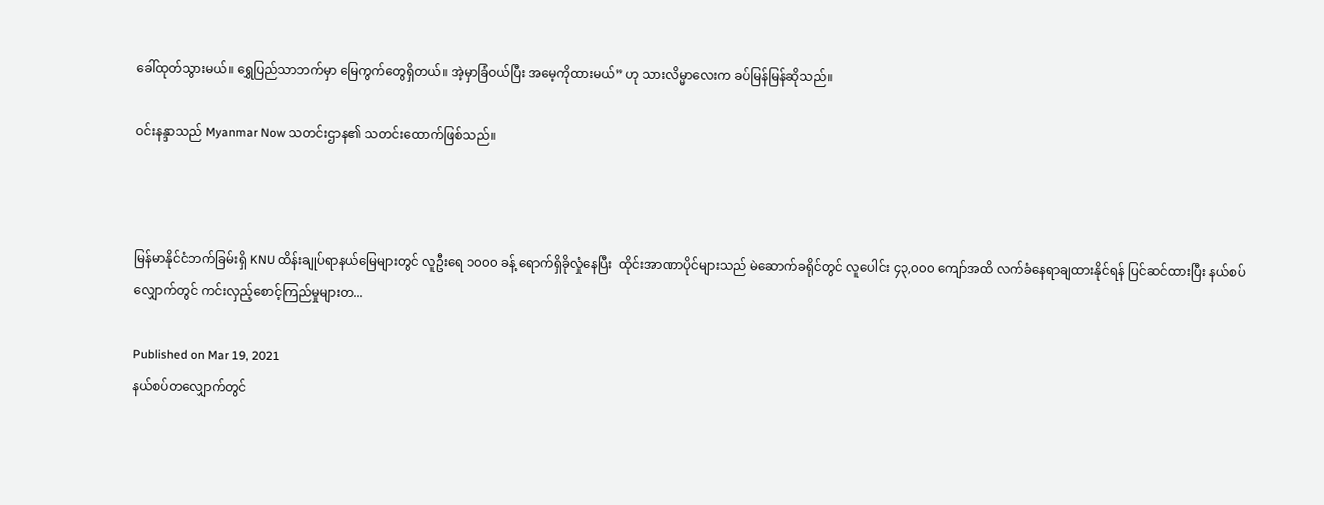ခေါ်ထုတ်သွားမယ်။ ရွှေပြည်သာဘက်မှာ မြေကွက်တွေရှိတယ်။ အဲ့မှာခြံဝယ်ပြီး အမေ့ကိုထားမယ်” ဟု သားလိမ္မာလေးက ခပ်မြန်မြန်ဆိုသည်။

ဝင်းနန္ဒာသည် Myanmar Now သတင်းဌာန၏ သတင်းထောက်ဖြစ်သည်။



မြန်မာနိုင်ငံဘက်ခြမ်းရှိ KNU ထိန်းချုပ်ရာနယ်မြေများတွင် လူဦးရေ ၁၀၀၀ ခန့် ရောက်ရှိခိုလှုံနေပြီး  ထိုင်းအာဏာပိုင်များသည် မဲဆောက်ခရိုင်တွင် လူပေါင်း ၄၃,၀၀၀ ကျော်အထိ လက်ခံနေရာချထားနိုင်ရန် ပြင်ဆင်ထားပြီး နယ်စပ်လျှောက်တွင် ကင်းလှည့်စောင့်ကြည်မှုများတ...

Published on Mar 19, 2021
နယ်စပ်တလျှောက်တွင်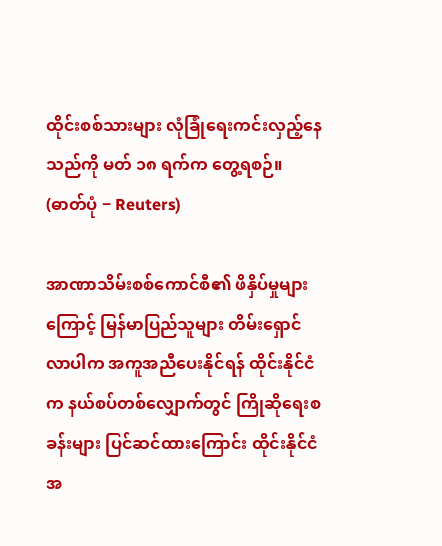ထိုင်းစစ်သားများ လုံခြုံရေးကင်းလှည့်နေသည်ကို မတ် ၁၈ ရက်က တွေ့ရစဉ်။  (ဓာတ်ပုံ − Reuters)

အာဏာသိမ်းစစ်ကောင်စီ၏ ဖိနှိပ်မှုများကြောင့် မြန်မာပြည်သူများ တိမ်းရှောင်လာပါက အကူအညီပေးနိုင်ရန် ထိုင်းနိုင်ငံက နယ်စပ်တစ်လျှောက်တွင် ကြိုဆိုရေးစခန်းများ ပြင်ဆင်ထားကြောင်း ထိုင်းနိုင်ငံအ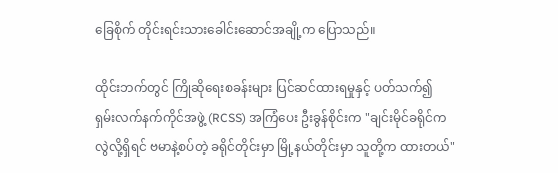ခြေစိုက် တိုင်းရင်းသားခေါင်းဆောင်အချို့က ပြောသည်။

ထိုင်းဘက်တွင် ကြိုဆိုရေးစခန်းများ ပြင်ဆင်ထားရမှုနှင့် ပတ်သက်၍ ရှမ်းလက်နက်ကိုင်အဖွဲ့ (RCSS) အကြံပေး ဦးခွန်စိုင်းက "ချင်းမိုင်ခရိုင်က လွဲလို့ရှိရင် ဗမာနဲ့စပ်တဲ့ ခရိုင်တိုင်းမှာ မြို့နယ်တိုင်းမှာ သူတို့က ထားတယ်"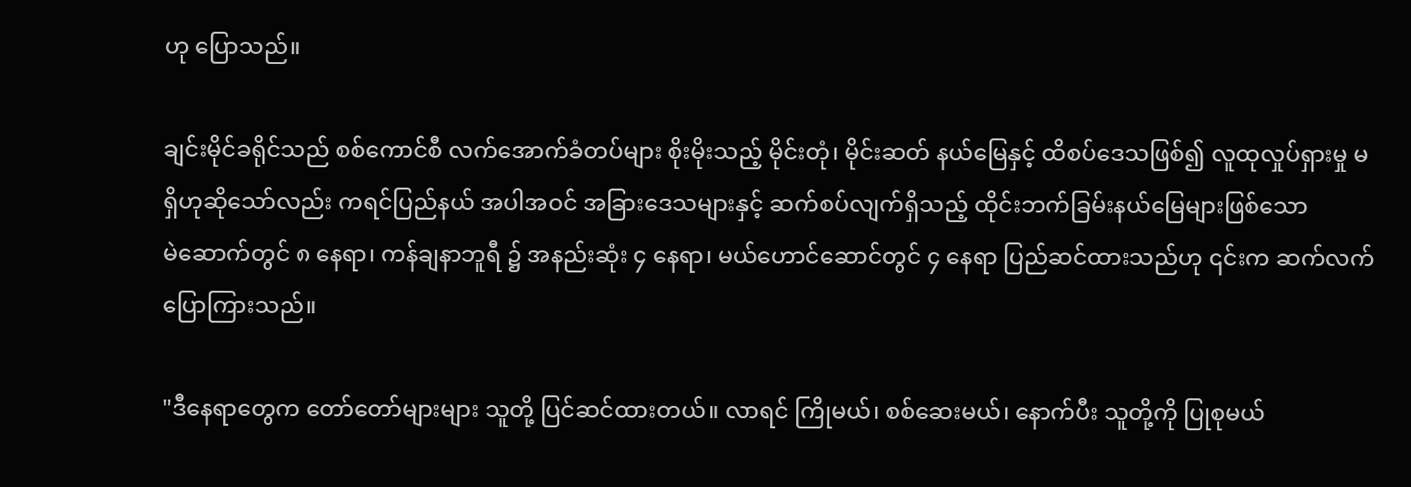ဟု ပြောသည်။

ချင်းမိုင်ခရိုင်သည် စစ်ကောင်စီ လက်အောက်ခံတပ်များ စိုးမိုးသည့် မိုင်းတုံ၊ မိုင်းဆတ် နယ်မြေနှင့် ထိစပ်ဒေသဖြစ်၍ လူထုလှုပ်ရှားမှု မရှိဟုဆိုသော်လည်း ကရင်ပြည်နယ် အပါအဝင် အခြားဒေသများနှင့် ဆက်စပ်လျက်ရှိသည့် ထိုင်းဘက်ခြမ်းနယ်မြေများဖြစ်သော မဲ‌ဆောက်တွင် ၈ နေရာ၊ ကန်ချနာဘူရီ ၌ အနည်းဆုံး ၄ နေရာ၊ မယ်ဟောင်ဆောင်တွင် ၄ နေရာ ပြည်ဆင်ထားသည်ဟု ၎င်းက ဆက်လက် ပြောကြားသည်။

"ဒီနေရာတွေက တော်တော်များများ သူတို့ ပြင်ဆင်ထားတယ်။ လာရင် ကြိုမယ်၊ စစ်ဆေးမယ်၊ နောက်ပီး သူတို့ကို ပြုစုမယ်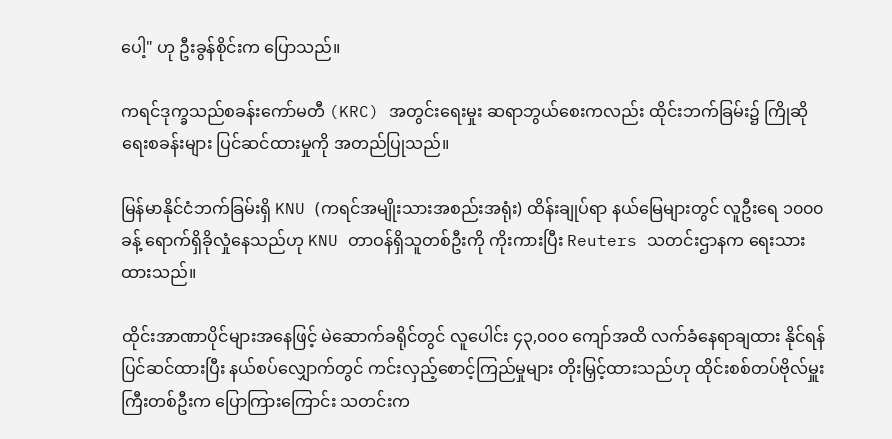ပေါ့" ဟု ဦးခွန်စိုင်းက ပြောသည်။

ကရင်ဒုက္ခသည်စခန်းကော်မတီ (KRC) အတွင်းရေးမှုး ဆရာဘွယ်စေးကလည်း ထိုင်းဘက်ခြမ်း၌ ကြိုဆိုရေးစခန်းများ ပြင်ဆင်ထားမှုကို အတည်ပြုသည်။

မြန်မာနိုင်ငံဘက်ခြမ်းရှိ KNU (ကရင်အမျိုးသားအစည်းအရုံး) ထိန်းချုပ်ရာ နယ်မြေများတွင် လူဦးရေ ၁၀၀၀ ခန့် ရောက်ရှိခိုလှုံနေသည်ဟု KNU တာဝန်ရှိသူတစ်ဦးကို ကိုးကားပြီး Reuters သတင်းဌာနက ရေးသားထားသည်။

ထိုင်းအာဏာပိုင်များအနေဖြင့် မဲဆောက်ခရိုင်တွင် လူပေါင်း ၄၃,၀၀၀ ကျော်အထိ လက်ခံနေရာချထား နိုင်ရန် ပြင်ဆင်ထားပြီး နယ်စပ်လျှောက်တွင် ကင်းလှည့်စောင့်ကြည်မှုများ တိုးမြှင့်ထားသည်ဟု ထိုင်းစစ်တပ်ဗိုလ်မှူးကြီးတစ်ဦးက ပြောကြားကြောင်း သတင်းက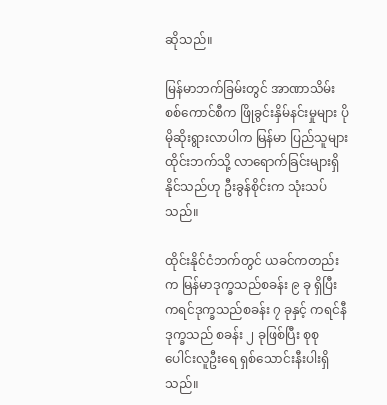ဆိုသည်။

မြန်မာဘက်ခြမ်းတွင် အာဏာသိမ်းစစ်ကောင်စီက ဖြိုခွင်းနှိမ်နင်းမှုများ ပိုမိုဆိုးရွားလာပါက မြန်မာ ပြည်သူများ ထိုင်းဘက်သို့ လာရောက်ခြင်းများရှိနိုင်သည်ဟု ဦးခွန်စိုင်းက သုံးသပ်သည်။

ထိုင်းနိုင်ငံဘက်တွင် ယခင်ကတည်းက မြန်မာဒုက္ခသည်စခန်း ၉ ခု ရှိပြီး ကရင်ဒုက္ခသည်စခန်း ၇ ခုနှင့် ကရင်နီဒုက္ခသည် စခန်း ၂ ခုဖြစ်ပြီး စုစုပေါင်းလူဦးရေ ရှစ်သောင်းနီးပါးရှိသည်။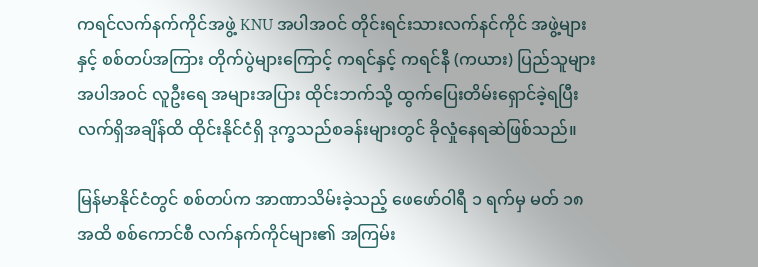ကရင်လက်နက်ကိုင်အဖွဲ့ KNU အပါအဝင် တိုင်းရင်းသားလက်နင်ကိုင် အဖွဲ့များနှင့် စစ်တပ်အကြား တိုက်ပွဲများကြောင့် ကရင်နှင့် ကရင်နီ (ကယား) ပြည်သူများ အပါအဝင် လူဦးရေ အများအပြား ထိုင်းဘက်သို့ ထွက်ပြေးတိမ်းရှောင်ခဲ့ရပြီး လက်ရှိအချိန်ထိ ထိုင်းနိုင်ငံရှိ ဒုက္ခသည်စခန်းများတွင် ခိုလှုံနေရဆဲဖြစ်သည်။

မြန်မာနိုင်ငံတွင် စစ်တပ်က အာဏာသိမ်းခဲ့သည့် ဖေဖော်ဝါရီ ၁ ရက်မှ မတ် ၁၈ အထိ စစ်ကောင်စီ လက်နက်ကိုင်များ၏ အကြမ်း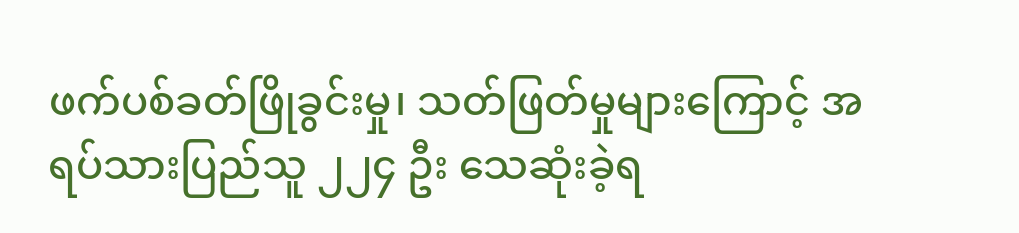ဖက်ပစ်ခတ်ဖြိုခွင်းမှု၊ သတ်ဖြတ်မှုများကြောင့် အရပ်သားပြည်သူ ၂၂၄ ဦး သေဆုံးခဲ့ရ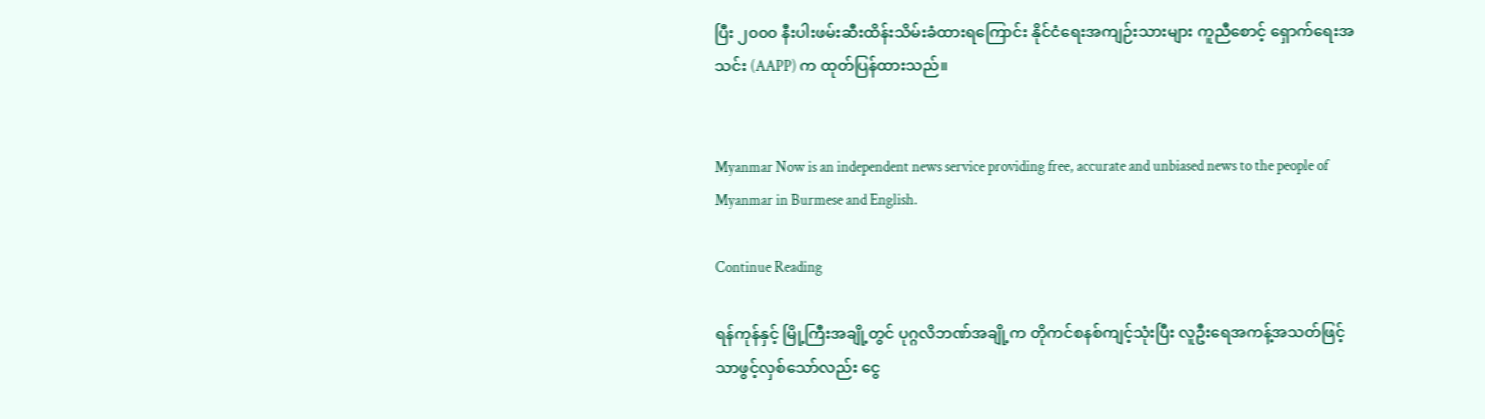ပြီး ၂၀၀၀ နီးပါးဖမ်းဆီးထိန်းသိမ်းခံထားရကြောင်း နိုင်ငံရေးအကျဉ်းသားများ ကူညီစောင့် ရှောက်ရေးအသင်း (AAPP) က ထုတ်ပြန်ထားသည်။


Myanmar Now is an independent news service providing free, accurate and unbiased news to the people of Myanmar in Burmese and English.

Continue Reading

ရန်ကုန်နှင့် မြို့ကြီးအချို့တွင် ပုဂ္ဂလိဘဏ်အချို့က တိုကင်စနစ်ကျင့်သုံးပြီး လူဦးရေအကန့်အသတ်ဖြင့် သာဖွင့်လှစ်သော်လည်း ငွေ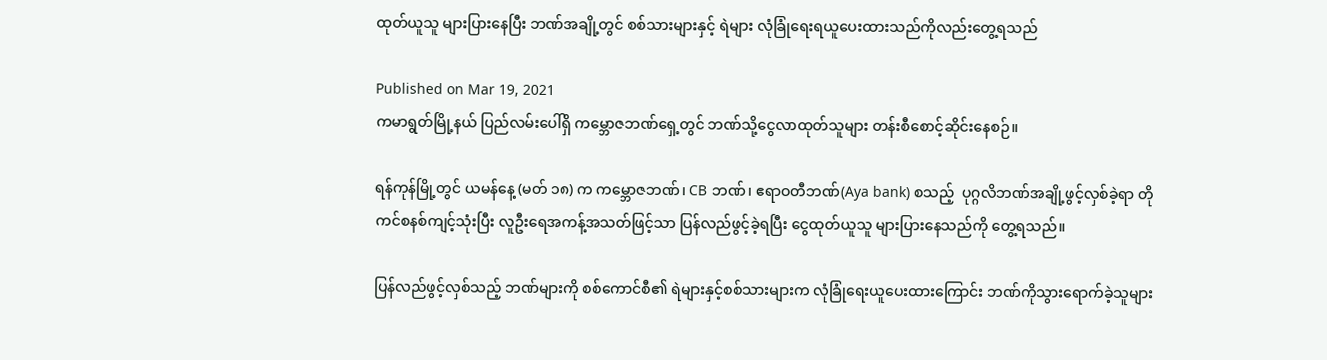ထုတ်ယူသူ များပြားနေပြီး ဘဏ်အချို့တွင် စစ်သားများနှင့် ရဲများ လုံခြုံရေးရယူပေးထားသည်ကိုလည်းတွေ့ရသည်

Published on Mar 19, 2021
ကမာရွတ်မြို့နယ် ပြည်လမ်းပေါ်ရှိ ကမ္ဘောဇဘဏ်ရှေ့တွင် ဘဏ်သို့ငွေလာထုတ်သူများ တန်းစီစောင့်ဆိုင်းနေစဉ်။

ရန်ကုန်မြို့တွင် ယမန်နေ့ (မတ် ၁၈) က ကမ္ဘောဇဘဏ်၊ CB ဘဏ်၊ ဧရာဝတီဘဏ်(Aya bank) စသည့်  ပုဂ္ဂလိဘဏ်အချို့ဖွင့်လှစ်ခဲ့ရာ တိုကင်စနစ်ကျင့်သုံးပြီး လူဦးရေအကန့်အသတ်ဖြင့်သာ ပြန်လည်ဖွင့်ခဲ့ရပြီး ငွေထုတ်ယူသူ များပြားနေသည်ကို တွေ့ရသည်။

ပြန်လည်ဖွင့်လှစ်သည့် ဘဏ်များကို စစ်ကောင်စီ၏ ရဲများနှင့်စစ်သားများက လုံခြုံရေးယူပေးထားကြောင်း ဘဏ်ကိုသွားရောက်ခဲ့သူများ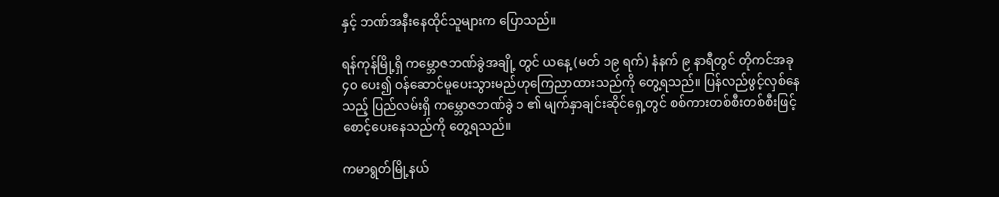နှင့် ဘဏ်အနီးနေထိုင်သူများက ပြောသည်။

ရန်ကုန်မြို့ရှိ ကမ္ဘောဇဘဏ်ခွဲအချို့ တွင် ယနေ့ (မတ် ၁၉ ရက်) နံနက် ၉ နာရီတွင် တိုကင်အခု ၄၀ ပေး၍ ဝန်ဆောင်မူပေးသွားမည်ဟုကြေညာထားသည်ကို တွေ့ရသည်။ ပြန်လည်ဖွင့်လှစ်နေသည့် ပြည်လမ်းရှိ ကမ္ဘောဇဘဏ်ခွဲ ၁ ၏ မျက်နှာချင်းဆိုင်ရှေ့တွင် စစ်ကားတစ်စီးတစ်စီးဖြင့် စောင့်ပေးနေသည်ကို တွေ့ရသည်။

ကမာရွတ်မြို့နယ်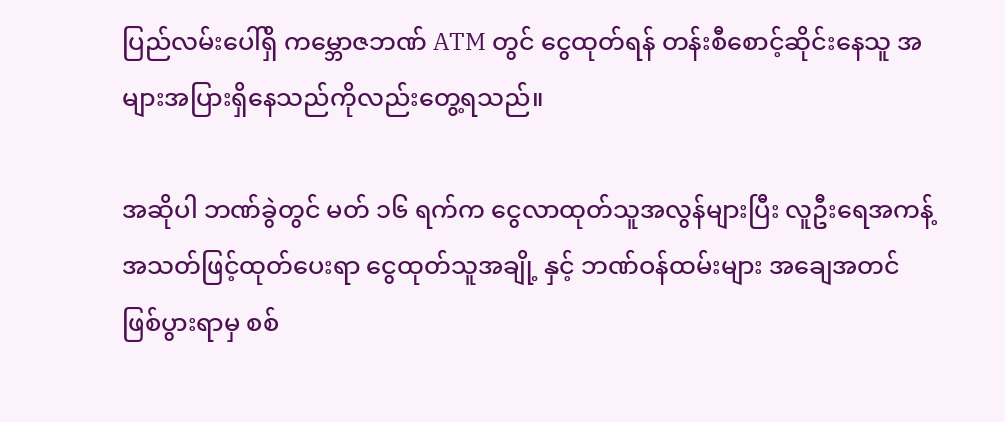ပြည်လမ်းပေါ်ရှိ ကမ္ဘောဇဘဏ် ATM တွင် ငွေထုတ်ရန် တန်းစီစောင့်ဆိုင်းနေသူ အများအပြားရှိနေသည်ကိုလည်းတွေ့ရသည်။

အဆိုပါ ဘဏ်ခွဲတွင် မတ် ၁၆ ရက်က ငွေလာထုတ်သူအလွန်များပြီး လူဦးရေအကန့်အသတ်ဖြင့်ထုတ်ပေးရာ ငွေထုတ်သူအချို့ နှင့် ဘဏ်ဝန်ထမ်းများ အချေအတင်ဖြစ်ပွားရာမှ စစ်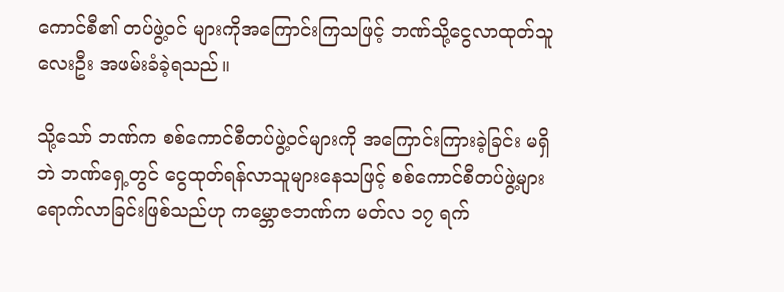ကောင်စီ၏ တပ်ဖွဲ့ဝင် များကိုအကြောင်းကြသဖြင့် ဘဏ်သို့ငွေလာထုတ်သူလေးဦး အဖမ်းခံခဲ့ရသည်။

သို့သော် ဘဏ်က စစ်ကောင်စီတပ်ဖွဲ့ဝင်များကို အကြောင်းကြားခဲ့ခြင်း မရှိဘဲ ဘဏ်ရှေ့တွင် ငွေထုတ်ရန်လာသူများနေသဖြင့် စစ်ကောင်စီတပ်ဖွဲ့များ ရောက်လာခြင်းဖြစ်သည်ဟု ကမ္ဘောဇဘဏ်က မတ်လ ၁၇ ရက်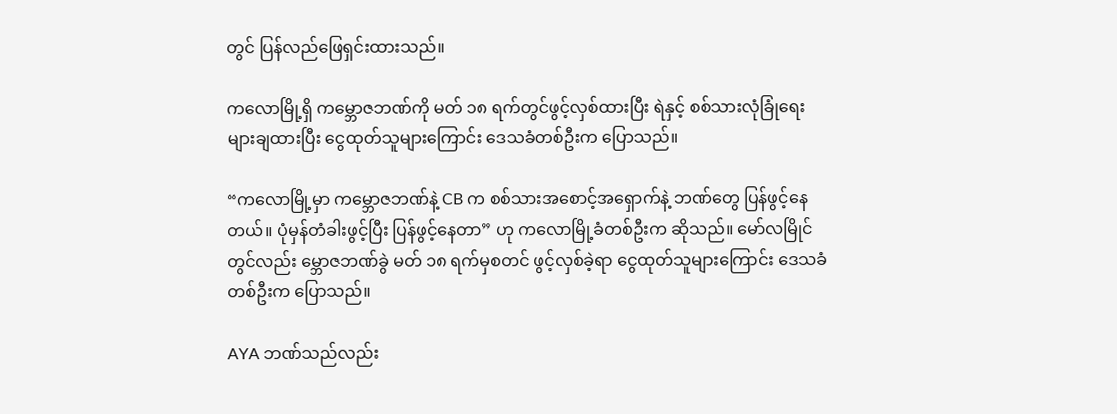တွင် ပြန်လည်ဖြေရှင်းထားသည်။

ကလောမြို့ရှိ ကမ္ဘောဇဘဏ်ကို မတ် ၁၈ ရက်တွင်ဖွင့်လှစ်ထားပြီး ရဲနှင့် စစ်သားလုံခြုံရေးများချထားပြီး ငွေထုတ်သူများကြောင်း ဒေသခံတစ်ဦးက ပြောသည်။

“ကလောမြို့မှာ ကမ္ဘောဇဘဏ်နဲ့ CB က စစ်သားအစောင့်အရှောက်နဲ့ ဘဏ်တွေ ပြန်ဖွင့်နေတယ်။ ပုံမှန်တံခါးဖွင့်ပြီး ပြန်ဖွင့်နေတာ” ဟု ကလောမြို့ခံတစ်ဦးက ဆိုသည်။ မော်လမြိုင်တွင်လည်း မ္ဘောဇဘဏ်ခွဲ မတ် ၁၈ ရက်မှစတင် ဖွင့်လှစ်ခဲ့ရာ ငွေထုတ်သူများကြောင်း ဒေသခံတစ်ဦးက ပြောသည်။

AYA ဘဏ်သည်လည်း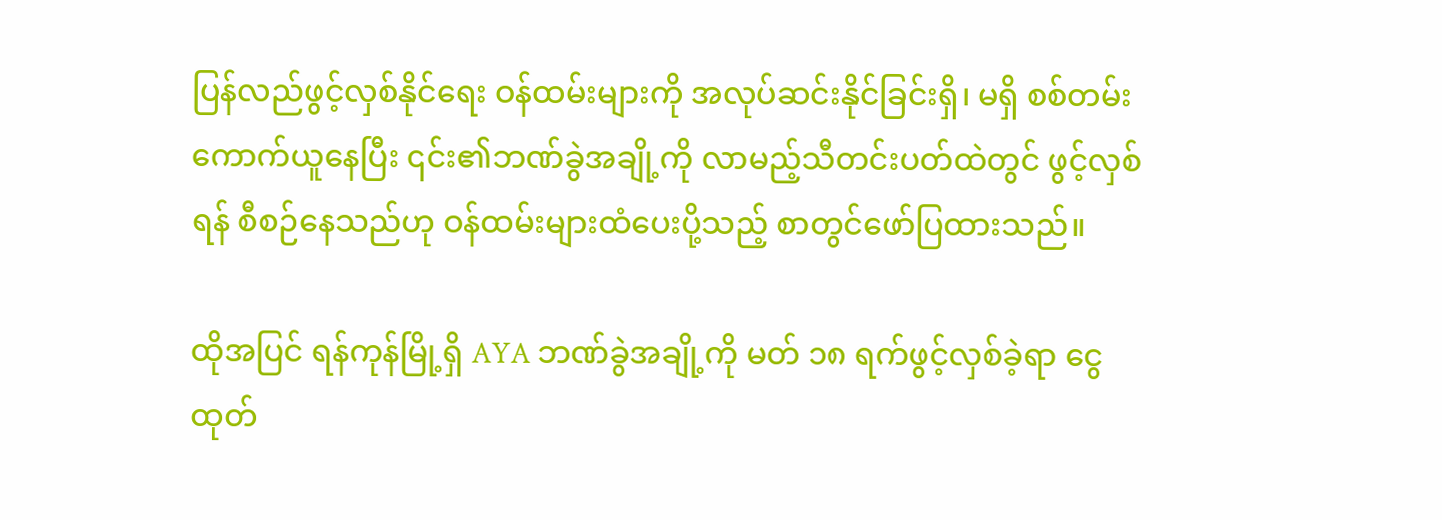ပြန်လည်ဖွင့်လှစ်နိုင်ရေး ဝန်ထမ်းများကို အလုပ်ဆင်းနိုင်ခြင်းရှိ၊ မရှိ စစ်တမ်းကောက်ယူနေပြီး ၎င်း၏ဘဏ်ခွဲအချို့ကို လာမည့်သီတင်းပတ်ထဲတွင် ဖွင့်လှစ်ရန် စီစဉ်နေသည်ဟု ဝန်ထမ်းများထံပေးပို့သည့် စာတွင်ဖော်ပြထားသည်။

ထိုအပြင် ရန်ကုန်မြို့ရှိ AYA ဘဏ်ခွဲအချို့ကို မတ် ၁၈ ရက်ဖွင့်လှစ်ခဲ့ရာ ငွေထုတ်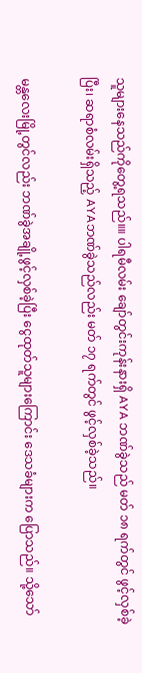သူများနေသည်ကိုတွေ့ရသည်။။ ပါရမီလမ်း ချော်တွင်းကုန်းနားရှိ AYA ဘဏ်ခွဲသည် မတ် ၁၈ ရက်တွင် ဖွင့်လှစ်ခဲ့ပြီး၊ ဆရာစံလမ်းရှိသည့် AYAဘဏ်ခွဲသည်လည်း မတ် ၁၇ ရက်တွင် ဖွင့်လှစ်ခဲ့သည်။

မန္တလေးမြို့တွင်လည်း ဘဏ်ခွဲအချို့ဖွင့်လှစ်ခဲ့ပြီး ငွေထုတ်သူများကြောင်း ဒေသခံများက ပြောသည်။ သို့သော်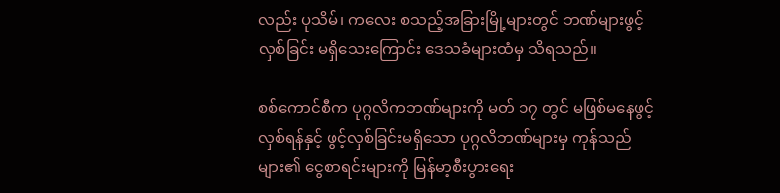လည်း ပုသိမ်၊ ကလေး စသည့်အခြားမြို့များတွင် ဘဏ်များဖွင့်လှစ်ခြင်း မရှိသေးကြောင်း ဒေသခံများထံမှ သိရသည်။

စစ်ကောင်စီက ပုဂ္ဂလိကဘဏ်များကို မတ် ၁၇ တွင် မဖြစ်မနေဖွင့်လှစ်ရန်နှင့် ဖွင့်လှစ်ခြင်းမရှိသော ပုဂ္ဂလိဘဏ်များမှ ကုန်သည်များ၏ ငွေစာရင်းများကို မြန်မာ့စီးပွားရေး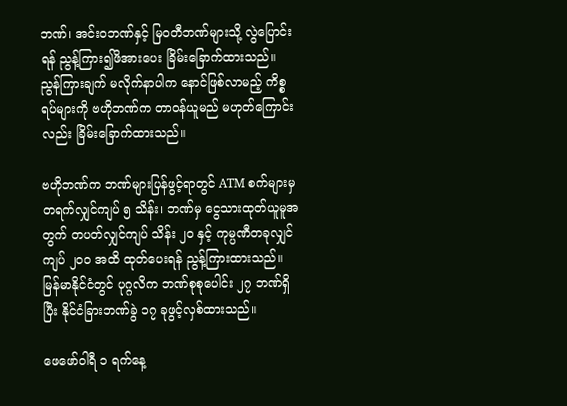ဘဏ်၊ အင်းဝဘဏ်နှင့် မြဝတီဘဏ်များသို့ လွဲပြောင်းရန် ညွန့်ကြား၍ဖိအားပေး ခြိမ်းခြောက်ထားသည်။ ညွန်ကြားချက် မလိုက်နာပါက နောင်ဖြစ်လာမည့် ကိစ္စရပ်များကို ဗဟိုဘဏ်က တာဝန်ယူမည် မဟုတ်ကြောင်းလည်း ခြိမ်းခြောက်ထားသည်။

ဗဟိုဘဏ်က ဘဏ်များပြန်ဖွင့်ရာတွင် ATM စက်များမှ တရက်လျှင်ကျပ် ၅ သိန်း၊ ဘဏ်မှ ငွေသားထုတ်ယူမူအတွက် တပတ်လျှင်ကျပ် သိန်း ၂၀ နှင့် ကုမ္ပဏီတခုလျှင် ကျပ် ၂၀၀ အထိ ထုတ်ပေးရန် ညွန့်ကြားထားသည်။ မြန်မာနိုင်ငံတွင် ပုဂ္ဂလိက ဘဏ်စုစုပေါင်း ၂၇ ဘဏ်ရှိပြီး နိုင်ငံခြားဘဏ်ခွဲ ၁၇ ခုဖွင့်လှစ်ထားသည်။

ဖေဖော်ဝါရီ ၁ ရက်နေ့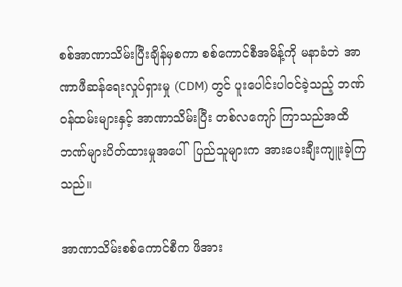စစ်အာဏာသိမ်းပြီးချိန်မှစကာ စစ်ကောင်စီအမိန့်ကို မနာခံဘဲ အာဏာဖီဆန်ရေးလှုပ်ရှားမှု (CDM) တွင် ပူးပေါင်းပါဝင်ခဲ့သည့် ဘဏ်ဝန်ထမ်းများနှင့် အာဏာသိမ်းပြီး တစ်လကျော် ကြာသည်အထိ ဘဏ်များပိတ်ထားမှုအပေါ်  ပြည်သူများက အားပေးချီးကျူးခဲ့ကြသည်။

အာဏာသိမ်းစစ်ကောင်စီက ဖိအား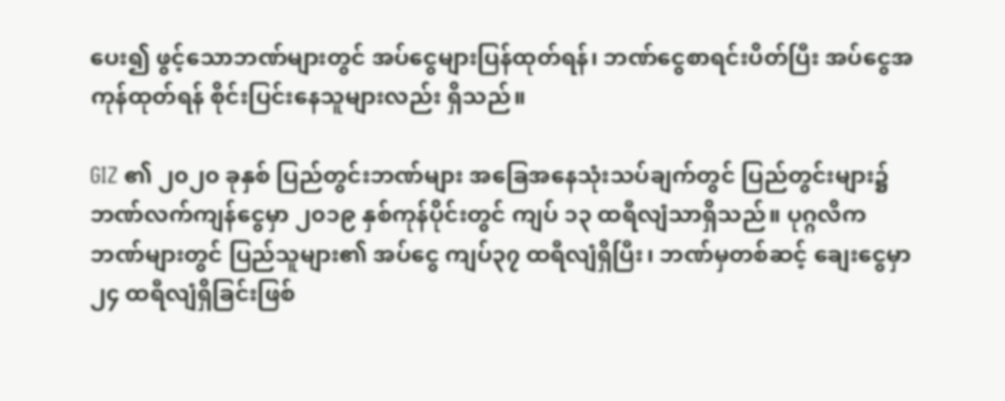ပေး၍ ဖွင့်သောဘဏ်များတွင် အပ်ငွေများပြန်ထုတ်ရန်၊ ဘဏ်ငွေစာရင်းပိတ်ပြီး အပ်ငွေအကုန်ထုတ်ရန် စိုင်းပြင်းနေသူများလည်း ရှိသည်။

GIZ ၏ ၂၀၂၀ ခုနှစ် ပြည်တွင်းဘဏ်များ အခြေအနေသုံးသပ်ချက်တွင် ပြည်တွင်းများ၌ ဘဏ်လက်ကျန်ငွေမှာ ၂၀၁၉ နှစ်ကုန်ပိုင်းတွင် ကျပ် ၁၃ ထရီလျံသာရှိသည်။ ပုဂ္ဂလိကဘဏ်များတွင် ပြည်သူများ၏ အပ်ငွေ ကျပ်၃၇ ထရီလျံရှိပြီး၊ ဘဏ်မှတစ်ဆင့် ချေးငွေမှာ ၂၄ ထရီလျံရှိခြင်းဖြစ်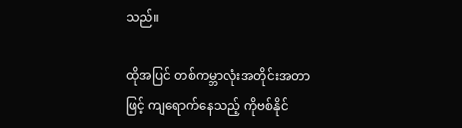သည်။

ထိုအပြင် တစ်ကမ္ဘာလုံးအတိုင်းအတာဖြင့် ကျရောက်နေသည့် ကိုဗစ်နိုင်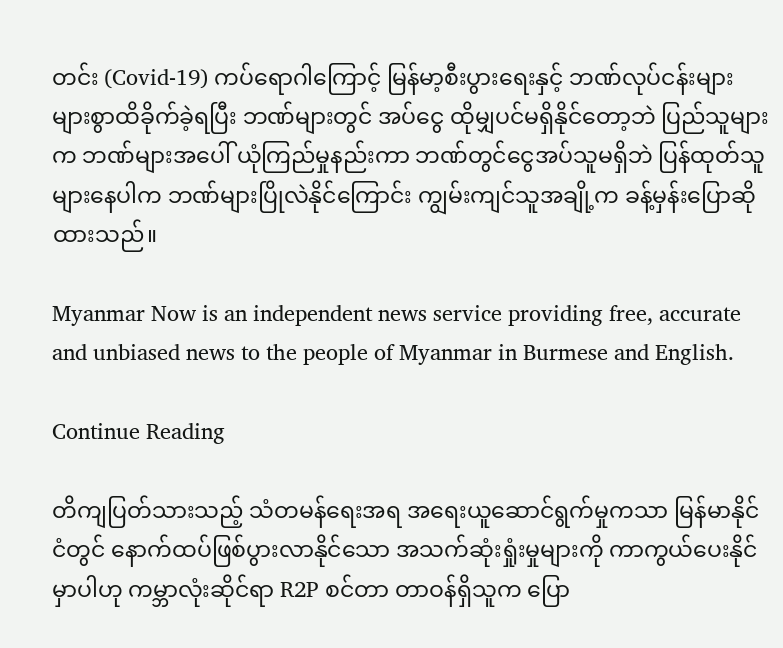တင်း (Covid-19) ကပ်ရောဂါကြောင့် မြန်မာ့စီးပွားရေးနှင့် ဘဏ်လုပ်ငန်းများ များစွာထိခိုက်ခဲ့ရပြီး ဘဏ်များတွင် အပ်ငွေ ထိုမျှပင်မရှိနိုင်တော့ဘဲ ပြည်သူများက ဘဏ်များအပေါ် ယုံကြည်မှုနည်းကာ ဘဏ်တွင်ငွေအပ်သူမရှိဘဲ ပြန်ထုတ်သူများနေပါက ဘဏ်များပြိုလဲနိုင်ကြောင်း ကျွမ်းကျင်သူအချို့က ခန့်မှန်းပြောဆိုထားသည်။

Myanmar Now is an independent news service providing free, accurate and unbiased news to the people of Myanmar in Burmese and English.

Continue Reading

တိကျပြတ်သားသည့် သံတမန်ရေးအရ အရေးယူဆောင်ရွက်မှုကသာ မြန်မာနိုင်ငံတွင် နောက်ထပ်ဖြစ်ပွားလာနိုင်သော အသက်ဆုံးရှုံးမှုများကို ကာကွယ်ပေးနိုင်မှာပါဟု ကမ္ဘာလုံးဆိုင်ရာ R2P စင်တာ တာဝန်ရှိသူက ပြော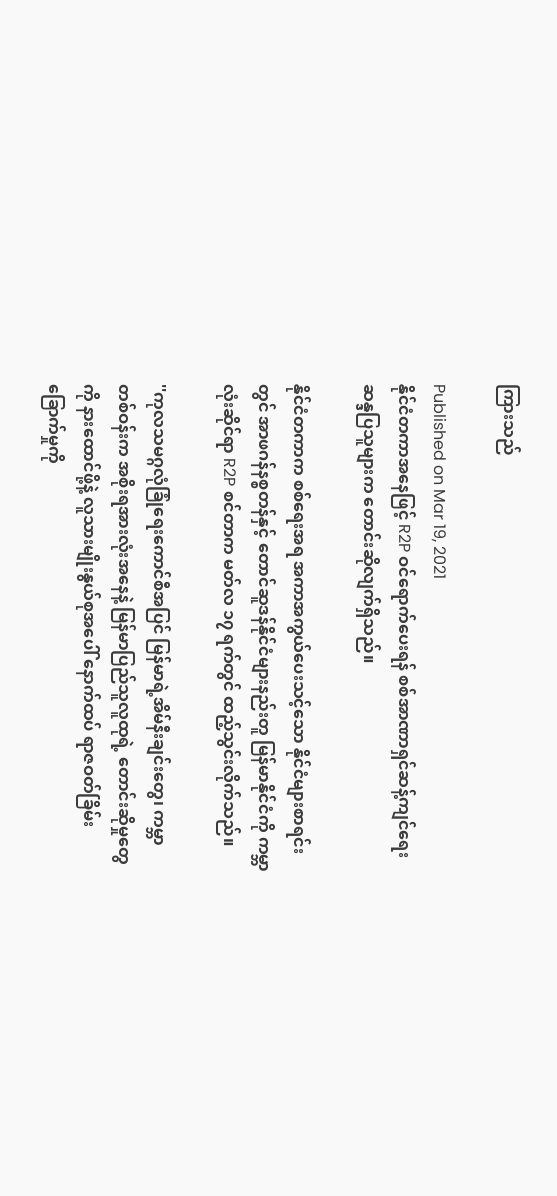ကြားသည်

Published on Mar 19, 2021
နိုင်ငံတကာအနေဖြင့် R2P ဝင်ရောက်ပေးရန် စစ်အာဏာရှင်ဆန့်ကျင်ရေး ဆန္ဒပြသူများက တောင်းဆိုလျက်ရှိသည်။

နိုင်ငံတကာက စစ်ရေးအရ အကာအကွယ်ပေးသင့်သော နိုင်ငံများစာရင်းတွင် အာဖဂန်နစ္စတန်နှင့် တောင်ဆူဒန်နိုင်ငံများနည်းတူ မြန်မာနိုင်ငံကို ကမ္ဘာလုံးဆိုင်ရာ R2P စင်တာက မတ်လ ၁၇ ရက်တွင် ထည့်သွင်းလိုက်သည်။

''ကုလသမဂ္ဂလုံခြုံရေးကောင်စီအပြင် မြန်မာရဲ့အိမ်နီးချင်းတွေ၊ ကမ္ဘာတစ်ဝန်းက အစိုးရအားလုံးအနေနဲ့ မြန်မာပြည်သူလူထုရဲ့ တောင်းဆိုမှုတွေကို နားထောင်ဖို့နဲ့ လူသားမျိုးနွယ်စုအပေါ် နောက်ထပ် ရာဇဝတ်ခြိမ်းခြောက်မှုကို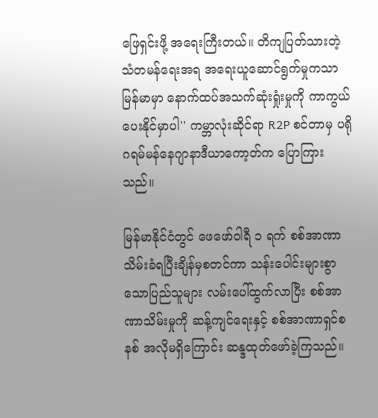ဖြေရှင်းဖို့ အရေးကြီးတယ်။ တိကျပြတ်သားတဲ့ သံတမန်ရေးအရ အရေးယူဆောင်ရွက်မှုကသာ မြန်မာမှာ နောက်ထပ်အသက်ဆုံးရှုံးမှုကို ကာကွယ်ပေးနိုင်မှာပါ'' ကမ္ဘာလုံးဆိုင်ရာ R2P စင်တာမှ ပရိုဂရမ်မန်နေဂျာနာဒီယာကော့တ်က ပြောကြားသည်။

မြန်မာနိုင်ငံတွင် ဖေဖော်ဝါရီ ၁ ရက် စစ်အာဏာသိမ်းခံရပြီးချိန်မှစတင်ကာ သန်းပေါင်းများစွာသောပြည်သူများ လမ်းပေါ်ထွက်လာပြီး စစ်အာဏာသိမ်းမှုကို ဆန့်ကျင်ရေးနှင့် စစ်အာဏာရှင်စနစ် အလိုမရှိကြောင်း ဆန္ဒထုတ်ဖော်ခဲ့ကြသည်။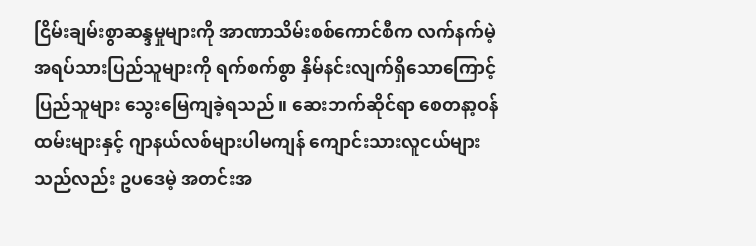ငြိမ်းချမ်းစွာဆန္ဒမှုများကို အာဏာသိမ်းစစ်ကောင်စီက လက်နက်မဲ့ အရပ်သားပြည်သူများကို ရက်စက်စွာ နှိမ်နင်းလျက်ရှိသောကြောင့် ပြည်သူများ သွေးမြေကျခဲ့ရသည်။ ဆေးဘက်ဆိုင်ရာ စေတနာ့ဝန်ထမ်းများနှင့် ဂျာနယ်လစ်များပါမကျန် ကျောင်းသားလူငယ်များသည်လည်း ဥပဒေမဲ့ အတင်းအ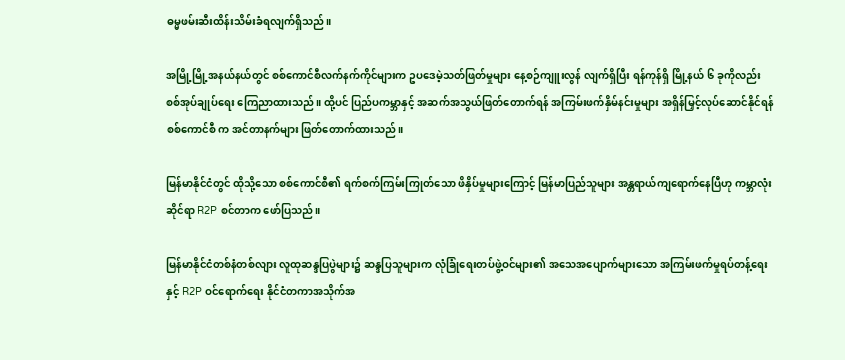ဓမ္မဖမ်းဆီးထိန်းသိမ်းခံရလျက်ရှိသည်။

အမြို့မြို့အနယ်နယ်တွင် စစ်ကောင်စီလက်နက်ကိုင်များက ဥပဒေမဲ့သတ်ဖြတ်မှုများ နေ့စဉ်ကျူးလွန် လျက်ရှိပြီး ရန်ကုန်ရှိ မြို့နယ် ၆ ခုကိုလည်း စစ်အုပ်ချုပ်ရေး ကြေညာထားသည်။ ထို့ပင် ပြည်ပကမ္ဘာနှင့် အဆက်အသွယ်ဖြတ်တောက်ရန် အကြမ်းဖက်နှိမ်နင်းမှုများ အရှိန်မြှင့်လုပ်ဆောင်နိုင်ရန် စစ်ကောင်စီ က အင်တာနက်များ ဖြတ်တောက်ထားသည်။

မြန်မာနိုင်ငံတွင် ထိုသို့သော စစ်ကောင်စီ၏ ရက်စက်ကြမ်းကြုတ်သော ဖိနှိပ်မှုများကြောင့် မြန်မာပြည်သူများ အန္တရာယ်ကျရောက်နေပြီဟု ကမ္ဘာလုံးဆိုင်ရာ R2P စင်တာက ဖော်ပြသည်။

မြန်မာနိုင်ငံတစ်နံတစ်လျား လူထုဆန္ဒပြပွဲများ၌ ဆန္ဒပြသူများက လုံခြုံရေးတပ်ဖွဲ့ဝင်များ၏ အသေအပျောက်များသော အကြမ်းဖက်မှုရပ်တန့်ရေးနှင့် R2P ဝင်ရောက်ရေး နိုင်ငံတကာအသိုက်အ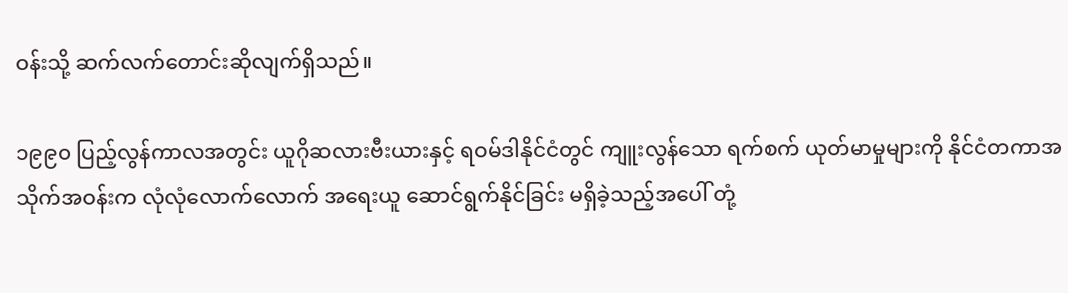ဝန်းသို့ ဆက်လက်တောင်းဆိုလျက်ရှိသည်။

၁၉၉၀ ပြည့်လွန်ကာလအတွင်း ယူဂိုဆလားဗီးယားနှင့် ရဝမ်ဒါနိုင်ငံတွင် ကျူးလွန်သော ရက်စက် ယုတ်မာမှုများကို နိုင်ငံတကာအသိုက်အဝန်းက လုံလုံလောက်လောက် အရေးယူ ဆောင်ရွက်နိုင်ခြင်း မရှိခဲ့သည့်အပေါ် တုံ့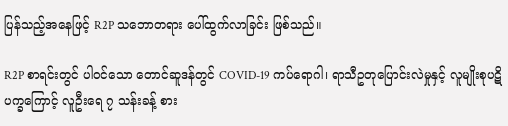ပြန်သည့်အနေဖြင့် R2P သဘောတရား ပေါ်ထွက်လာခြင်း ဖြစ်သည်။

R2P စာရင်းတွင် ပါဝင်သော တောင်ဆူဒန်တွင် COVID-19 ကပ်ရောဂါ၊ ရာသီဥတုပြောင်းလဲမှုနှင့် လူမျိုးစုပဋိပက္ခကြောင့် လူဦးရေ ၇ သန်းခန့် စား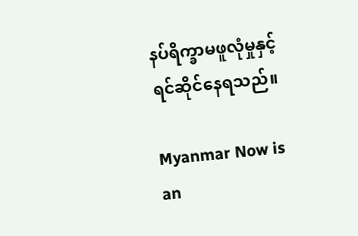နပ်ရိက္ခာမဖူလုံမှုနှင့် ရင်ဆိုင်နေရသည်။

Myanmar Now is an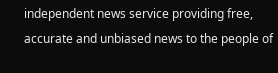independent news service providing free, accurate and unbiased news to the people of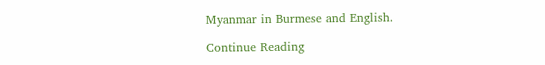Myanmar in Burmese and English.

Continue Reading